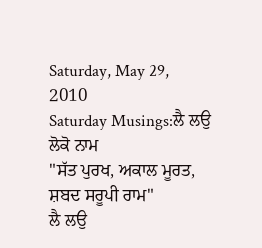Saturday, May 29, 2010
Saturday Musings:ਲੈ ਲਉ ਲੋਕੋ ਨਾਮ
"ਸੱਤ ਪੁਰਖ, ਅਕਾਲ ਮੂਰਤ, ਸ਼ਬਦ ਸਰੂਪੀ ਰਾਮ"
ਲੈ ਲਉ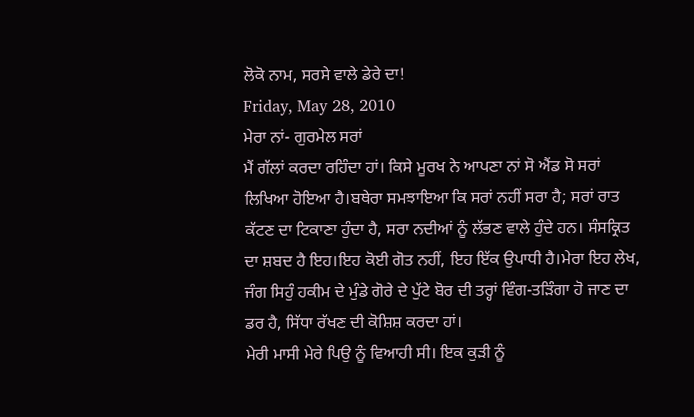ਲੋਕੋ ਨਾਮ, ਸਰਸੇ ਵਾਲੇ ਡੇਰੇ ਦਾ!
Friday, May 28, 2010
ਮੇਰਾ ਨਾਂ- ਗੁਰਮੇਲ ਸਰਾਂ
ਮੈਂ ਗੱਲਾਂ ਕਰਦਾ ਰਹਿੰਦਾ ਹਾਂ। ਕਿਸੇ ਮੂਰਖ ਨੇ ਆਪਣਾ ਨਾਂ ਸੋ ਐਂਡ ਸੋ ਸਰਾਂ ਲਿਖਿਆ ਹੋਇਆ ਹੈ।ਬਥੇਰਾ ਸਮਝਾਇਆ ਕਿ ਸਰਾਂ ਨਹੀਂ ਸਰਾ ਹੈ; ਸਰਾਂ ਰਾਤ ਕੱਟਣ ਦਾ ਟਿਕਾਣਾ ਹੁੰਦਾ ਹੈ, ਸਰਾ ਨਦੀਆਂ ਨੂੰ ਲੱਭਣ ਵਾਲੇ ਹੁੰਦੇ ਹਨ। ਸੰਸਕ੍ਰਿਤ ਦਾ ਸ਼ਬਦ ਹੈ ਇਹ।ਇਹ ਕੋਈ ਗੋਤ ਨਹੀਂ, ਇਹ ਇੱਕ ਉਪਾਧੀ ਹੈ।ਮੇਰਾ ਇਹ ਲੇਖ, ਜੰਗ ਸਿਹੁੰ ਹਕੀਮ ਦੇ ਮੁੰਡੇ ਗੋਰੇ ਦੇ ਪੁੱਟੇ ਬੋਰ ਦੀ ਤਰ੍ਹਾਂ ਵਿੰਗ-ਤੜਿੰਗਾ ਹੋ ਜਾਣ ਦਾ ਡਰ ਹੈ, ਸਿੱਧਾ ਰੱਖਣ ਦੀ ਕੋਸ਼ਿਸ਼ ਕਰਦਾ ਹਾਂ।
ਮੇਰੀ ਮਾਸੀ ਮੇਰੇ ਪਿਉ ਨੂੰ ਵਿਆਹੀ ਸੀ। ਇਕ ਕੁੜੀ ਨੂੰ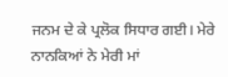ਜਨਮ ਦੇ ਕੇ ਪ੍ਰਲੋਕ ਸਿਧਾਰ ਗਈ। ਮੇਰੇ ਨਾਨਕਿਆਂ ਨੇ ਮੇਰੀ ਮਾਂ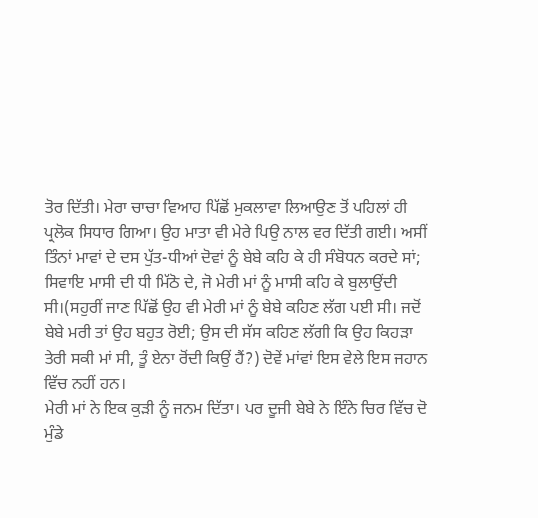ਤੋਰ ਦਿੱਤੀ। ਮੇਰਾ ਚਾਚਾ ਵਿਆਹ ਪਿੱਛੋਂ ਮੁਕਲਾਵਾ ਲਿਆਉਣ ਤੋਂ ਪਹਿਲਾਂ ਹੀ ਪ੍ਰਲੋਕ ਸਿਧਾਰ ਗਿਆ। ਉਹ ਮਾਤਾ ਵੀ ਮੇਰੇ ਪਿਉ ਨਾਲ ਵਰ ਦਿੱਤੀ ਗਈ। ਅਸੀਂ ਤਿੰਨਾਂ ਮਾਵਾਂ ਦੇ ਦਸ ਪੁੱਤ-ਧੀਆਂ ਦੋਵਾਂ ਨੂੰ ਬੇਬੇ ਕਹਿ ਕੇ ਹੀ ਸੰਬੋਧਨ ਕਰਦੇ ਸਾਂ; ਸਿਵਾਇ ਮਾਸੀ ਦੀ ਧੀ ਮਿੱਠੋ ਦੇ, ਜੋ ਮੇਰੀ ਮਾਂ ਨੂੰ ਮਾਸੀ ਕਹਿ ਕੇ ਬੁਲਾਉਂਦੀ ਸੀ।(ਸਹੁਰੀਂ ਜਾਣ ਪਿੱਛੋਂ ਉਹ ਵੀ ਮੇਰੀ ਮਾਂ ਨੂੰ ਬੇਬੇ ਕਹਿਣ ਲੱਗ ਪਈ ਸੀ। ਜਦੋਂ ਬੇਬੇ ਮਰੀ ਤਾਂ ਉਹ ਬਹੁਤ ਰੋਈ; ਉਸ ਦੀ ਸੱਸ ਕਹਿਣ ਲੱਗੀ ਕਿ ਉਹ ਕਿਹੜਾ ਤੇਰੀ ਸਕੀ ਮਾਂ ਸੀ, ਤੂੰ ਏਨਾ ਰੋਂਦੀ ਕਿਉਂ ਹੈਂ?) ਦੋਵੇਂ ਮਾਂਵਾਂ ਇਸ ਵੇਲੇ ਇਸ ਜਹਾਨ ਵਿੱਚ ਨਹੀਂ ਹਨ।
ਮੇਰੀ ਮਾਂ ਨੇ ਇਕ ਕੁੜੀ ਨੂੰ ਜਨਮ ਦਿੱਤਾ। ਪਰ ਦੂਜੀ ਬੇਬੇ ਨੇ ਇੰਨੇ ਚਿਰ ਵਿੱਚ ਦੋ ਮੁੰਡੇ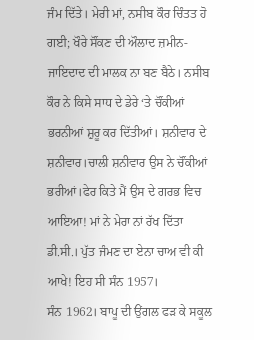ਜੰਮ ਦਿੱਤੇ। ਮੇਰੀ ਮਾਂ, ਨਸੀਬ ਕੌਰ ਚਿੰਤਤ ਹੋ ਗਈ; ਖੌਰੇ ਸੌਂਕਣ ਦੀ ਔਲਾਦ ਜ਼ਮੀਨ-ਜਾਇਦਾਦ ਦੀ ਮਾਲਕ ਨਾ ਬਣ ਬੈਠੇ। ਨਸੀਬ ਕੌਰ ਨੇ ਕਿਸੇ ਸਾਧ ਦੇ ਡੇਰੇ ‘ਤੇ ਚੌਂਕੀਆਂ ਭਰਨੀਆਂ ਸ਼ੁਰੂ ਕਰ ਦਿੱਤੀਆਂ। ਸ਼ਨੀਵਾਰ ਦੇ ਸ਼ਨੀਵਾਰ।ਚਾਲੀ ਸ਼ਨੀਵਾਰ ਉਸ ਨੇ ਚੌਂਕੀਆਂ ਭਰੀਆਂ।ਫੇਰ ਕਿਤੇ ਮੈਂ ਉਸ ਦੇ ਗਰਭ ਵਿਚ ਆਇਆ! ਮਾਂ ਨੇ ਮੇਰਾ ਨਾਂ ਰੱਖ ਦਿੱਤਾ ਡੀ.ਸੀ.। ਪੁੱਤ ਜੰਮਣ ਦਾ ਏਨਾ ਚਾਅ ਵੀ ਕੀ ਆਖੇ! ਇਹ ਸੀ ਸੰਨ 1957।
ਸੰਨ 1962। ਬਾਪੂ ਦੀ ਉਂਗਲ ਫੜ ਕੇ ਸਕੂਲ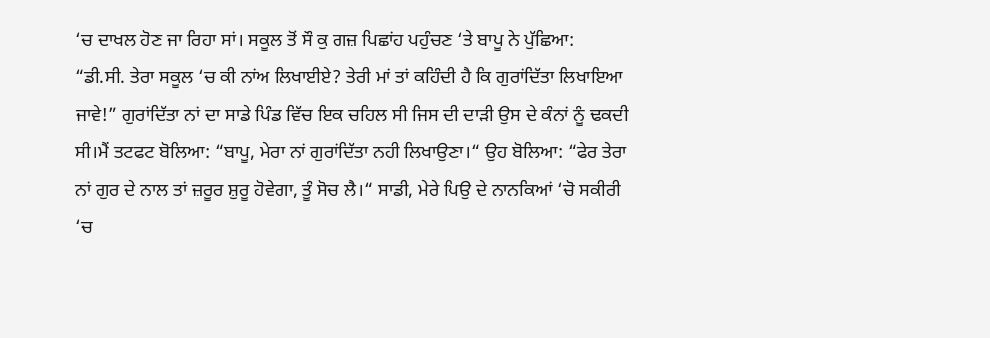‘ਚ ਦਾਖਲ ਹੋਣ ਜਾ ਰਿਹਾ ਸਾਂ। ਸਕੂਲ ਤੋਂ ਸੌ ਕੁ ਗਜ਼ ਪਿਛਾਂਹ ਪਹੁੰਚਣ ‘ਤੇ ਬਾਪੂ ਨੇ ਪੁੱਛਿਆ: “ਡੀ.ਸੀ. ਤੇਰਾ ਸਕੂਲ ‘ਚ ਕੀ ਨਾਂਅ ਲਿਖਾਈਏ? ਤੇਰੀ ਮਾਂ ਤਾਂ ਕਹਿੰਦੀ ਹੈ ਕਿ ਗੁਰਾਂਦਿੱਤਾ ਲਿਖਾਇਆ ਜਾਵੇ!” ਗੁਰਾਂਦਿੱਤਾ ਨਾਂ ਦਾ ਸਾਡੇ ਪਿੰਡ ਵਿੱਚ ਇਕ ਚਹਿਲ ਸੀ ਜਿਸ ਦੀ ਦਾੜੀ ਉਸ ਦੇ ਕੰਨਾਂ ਨੂੰ ਢਕਦੀ ਸੀ।ਮੈਂ ਤਟਫਟ ਬੋਲਿਆ: “ਬਾਪੂ, ਮੇਰਾ ਨਾਂ ਗੁਰਾਂਦਿੱਤਾ ਨਹੀ ਲਿਖਾਉਣਾ।“ ਉਹ ਬੋਲਿਆ: “ਫੇਰ ਤੇਰਾ ਨਾਂ ਗੁਰ ਦੇ ਨਾਲ ਤਾਂ ਜ਼ਰੂਰ ਸ਼ੁਰੂ ਹੋਵੇਗਾ, ਤੂੰ ਸੋਚ ਲੈ।“ ਸਾਡੀ, ਮੇਰੇ ਪਿਉ ਦੇ ਨਾਨਕਿਆਂ ‘ਚੋ ਸਕੀਰੀ ‘ਚ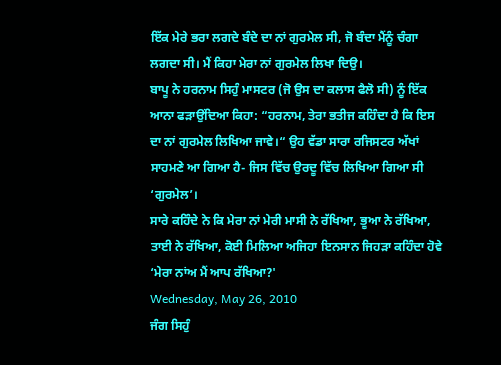ਇੱਕ ਮੇਰੇ ਭਰਾ ਲਗਦੇ ਬੰਦੇ ਦਾ ਨਾਂ ਗੁਰਮੇਲ ਸੀ, ਜੋ ਬੰਦਾ ਮੈਂਨੂੰ ਚੰਗਾ ਲਗਦਾ ਸੀ। ਮੈਂ ਕਿਹਾ ਮੇਰਾ ਨਾਂ ਗੁਰਮੇਲ ਲਿਖਾ ਦਿਉ।
ਬਾਪੂ ਨੇ ਹਰਨਾਮ ਸਿਹੁੰ ਮਾਸਟਰ (ਜੋ ਉਸ ਦਾ ਕਲਾਸ ਫੈਲੋ ਸੀ) ਨੂੰ ਇੱਕ ਆਨਾ ਫੜਾਉਂਦਿਆ ਕਿਹਾ: “ਹਰਨਾਮ, ਤੇਰਾ ਭਤੀਜ ਕਹਿੰਦਾ ਹੈ ਕਿ ਇਸ ਦਾ ਨਾਂ ਗੁਰਮੇਲ ਲਿਖਿਆ ਜਾਵੇ।“ ਉਹ ਵੱਡਾ ਸਾਰਾ ਰਜਿਸਟਰ ਅੱਖਾਂ ਸਾਹਮਣੇ ਆ ਗਿਆ ਹੈ- ਜਿਸ ਵਿੱਚ ਉਰਦੂ ਵਿੱਚ ਲਿਖਿਆ ਗਿਆ ਸੀ ‘ਗੁਰਮੇਲ’।
ਸਾਰੇ ਕਹਿੰਦੇ ਨੇ ਕਿ ਮੇਰਾ ਨਾਂ ਮੇਰੀ ਮਾਸੀ ਨੇ ਰੱਖਿਆ, ਭੂਆ ਨੇ ਰੱਖਿਆ, ਤਾਈ ਨੇ ਰੱਖਿਆ, ਕੋਈ ਮਿਲਿਆ ਅਜਿਹਾ ਇਨਸਾਨ ਜਿਹੜਾ ਕਹਿੰਦਾ ਹੋਵੇ ‘ਮੇਰਾ ਨਾਂਅ ਮੈਂ ਆਪ ਰੱਖਿਆ?'
Wednesday, May 26, 2010
ਜੰਗ ਸਿਹੁੰ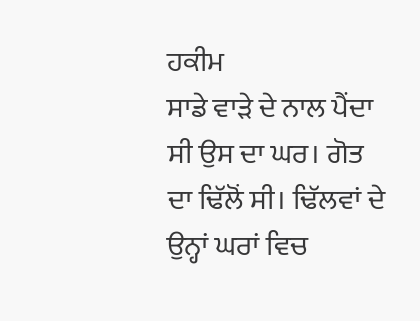ਹਕੀਮ
ਸਾਡੇ ਵਾੜੇ ਦੇ ਨਾਲ ਪੈਂਦਾ ਸੀ ਉਸ ਦਾ ਘਰ। ਗੋਤ ਦਾ ਢਿੱਲੋਂ ਸੀ। ਢਿੱਲਵਾਂ ਦੇ ਉਨ੍ਹਾਂ ਘਰਾਂ ਵਿਚ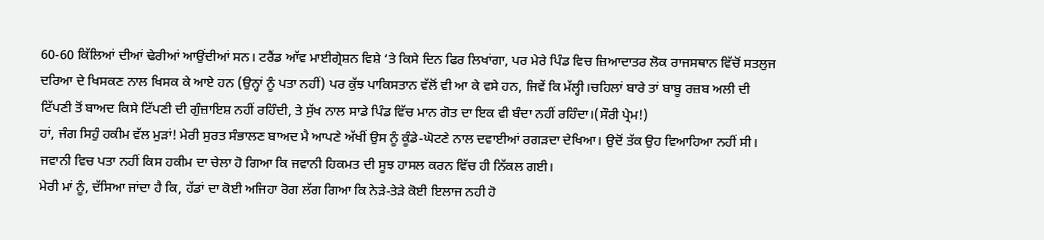60-60 ਕਿੱਲਿਆਂ ਦੀਆਂ ਢੇਰੀਆਂ ਆਉਂਦੀਆਂ ਸਨ। ਟਰੈਂਡ ਆੱਵ ਮਾਈਗ੍ਰੇਸ਼ਨ ਵਿਸ਼ੇ ‘ਤੇ ਕਿਸੇ ਦਿਨ ਫਿਰ ਲਿਖਾਂਗਾ, ਪਰ ਮੇਰੇ ਪਿੰਡ ਵਿਚ ਜ਼ਿਆਦਾਤਰ ਲੋਕ ਰਾਜਸਥਾਨ ਵਿੱਚੋਂ ਸਤਲੁਜ ਦਰਿਆ ਦੇ ਖਿਸਕਣ ਨਾਲ ਖਿਸਕ ਕੇ ਆਏ ਹਨ (ਉਨ੍ਹਾਂ ਨੂੰ ਪਤਾ ਨਹੀਂ) ਪਰ ਕੁੱਝ ਪਾਕਿਸਤਾਨ ਵੱਲੋਂ ਵੀ ਆ ਕੇ ਵਸੇ ਹਨ, ਜਿਵੇਂ ਕਿ ਮੱਲ੍ਹੀ।ਚਹਿਲਾਂ ਬਾਰੇ ਤਾਂ ਬਾਬੂ ਰਜ਼ਬ ਅਲੀ ਦੀ ਟਿੱਪਣੀ ਤੋਂ ਬਾਅਦ ਕਿਸੇ ਟਿੱਪਣੀ ਦੀ ਗੁੰਜ਼ਾਇਸ਼ ਨਹੀਂ ਰਹਿੰਦੀ, ਤੇ ਸੁੱਖ ਨਾਲ ਸਾਡੇ ਪਿੰਡ ਵਿੱਚ ਮਾਨ ਗੋਤ ਦਾ ਇਕ ਵੀ ਬੰਦਾ ਨਹੀਂ ਰਹਿੰਦਾ।(ਸੌਰੀ ਪ੍ਰੇਮ!)
ਹਾਂ, ਜੰਗ ਸਿਹੁੰ ਹਕੀਮ ਵੱਲ ਮੁੜਾਂ! ਮੇਰੀ ਸੁਰਤ ਸੰਭਾਲਣ ਬਾਅਦ ਮੈ ਆਪਣੇ ਅੱਖੀਂ ਉਸ ਨੂੰ ਕੂੰਡੇ-ਘੋਟਣੇ ਨਾਲ ਦਵਾਈਆਂ ਰਗੜਦਾ ਦੇਖਿਆ। ਉਦੋਂ ਤੱਕ ਉਹ ਵਿਆਹਿਆ ਨਹੀਂ ਸੀ। ਜਵਾਨੀ ਵਿਚ ਪਤਾ ਨਹੀਂ ਕਿਸ ਹਕੀਮ ਦਾ ਚੇਲਾ ਹੋ ਗਿਆ ਕਿ ਜਵਾਨੀ ਹਿਕਮਤ ਦੀ ਸੂਝ ਹਾਸਲ ਕਰਨ ਵਿੱਚ ਹੀ ਨਿੱਕਲ ਗਈ।
ਮੇਰੀ ਮਾਂ ਨੂੰ, ਦੱਸਿਆ ਜਾਂਦਾ ਹੈ ਕਿ, ਹੱਡਾਂ ਦਾ ਕੋਈ ਅਜਿਹਾ ਰੋਗ ਲੱਗ ਗਿਆ ਕਿ ਨੇੜੇ-ਤੇੜੇ ਕੋਈ ਇਲਾਜ ਨਹੀ ਹੋ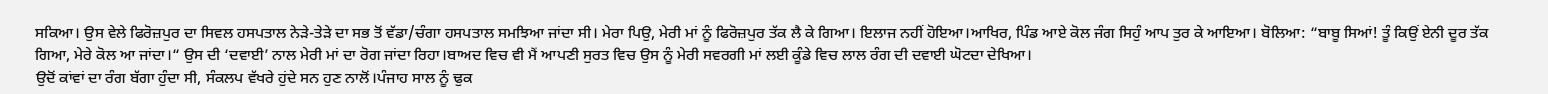ਸਕਿਆ। ਉਸ ਵੇਲੇ ਫਿਰੋਜ਼ਪੁਰ ਦਾ ਸਿਵਲ ਹਸਪਤਾਲ ਨੇੜੇ-ਤੇੜੇ ਦਾ ਸਭ ਤੋਂ ਵੱਡਾ/ਚੰਗਾ ਹਸਪਤਾਲ ਸਮਝਿਆ ਜਾਂਦਾ ਸੀ। ਮੇਰਾ ਪਿਉ, ਮੇਰੀ ਮਾਂ ਨੂੰ ਫਿਰੋਜ਼ਪੁਰ ਤੱਕ ਲੈ ਕੇ ਗਿਆ। ਇਲਾਜ ਨਹੀਂ ਹੋਇਆ।ਆਖਿਰ, ਪਿੰਡ ਆਏ ਕੋਲ ਜੰਗ ਸਿਹੁੰ ਆਪ ਤੁਰ ਕੇ ਆਇਆ। ਬੋਲਿਆ: “ਬਾਬੂ ਸਿਆਂ! ਤੂੰ ਕਿਉਂ ਏਨੀ ਦੂਰ ਤੱਕ ਗਿਆ, ਮੇਰੇ ਕੋਲ ਆ ਜਾਂਦਾ।“ ਉਸ ਦੀ ‘ਦਵਾਈ’ ਨਾਲ ਮੇਰੀ ਮਾਂ ਦਾ ਰੋਗ ਜਾਂਦਾ ਰਿਹਾ।ਬਾਅਦ ਵਿਚ ਵੀ ਮੈਂ ਆਪਣੀ ਸੁਰਤ ਵਿਚ ਉਸ ਨੂੰ ਮੇਰੀ ਸਵਰਗੀ ਮਾਂ ਲਈ ਕੂੰਡੇ ਵਿਚ ਲਾਲ ਰੰਗ ਦੀ ਦਵਾਈ ਘੋਟਦਾ ਦੇਖਿਆ।
ਉਦੋਂ ਕਾਂਵਾਂ ਦਾ ਰੰਗ ਬੱਗਾ ਹੁੰਦਾ ਸੀ, ਸੰਕਲਪ ਵੱਖਰੇ ਹੁਂਦੇ ਸਨ ਹੁਣ ਨਾਲੋਂ।ਪੰਜਾਹ ਸਾਲ ਨੂੰ ਢੁਕ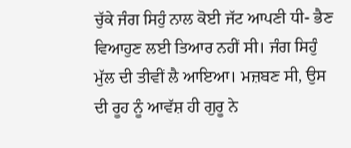ਚੁੱਕੇ ਜੰਗ ਸਿਹੁੰ ਨਾਲ ਕੋਈ ਜੱਟ ਆਪਣੀ ਧੀ- ਭੈਣ ਵਿਆਹੁਣ ਲਈ ਤਿਆਰ ਨਹੀਂ ਸੀ। ਜੰਗ ਸਿਹੁੰ ਮੁੱਲ ਦੀ ਤੀਵੀਂ ਲੈ ਆਇਆ। ਮਜ਼ਬਣ ਸੀ, ਉਸ ਦੀ ਰੂਹ ਨੂੰ ਆਵੱਸ਼ ਹੀ ਗੁਰੂ ਨੇ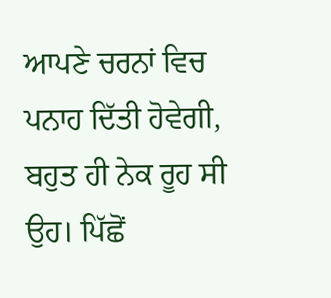ਆਪਣੇ ਚਰਨਾਂ ਵਿਚ ਪਨਾਹ ਦਿੱਤੀ ਹੋਵੇਗੀ, ਬਹੁਤ ਹੀ ਨੇਕ ਰੂਹ ਸੀ ਉਹ। ਪਿੱਛੋਂ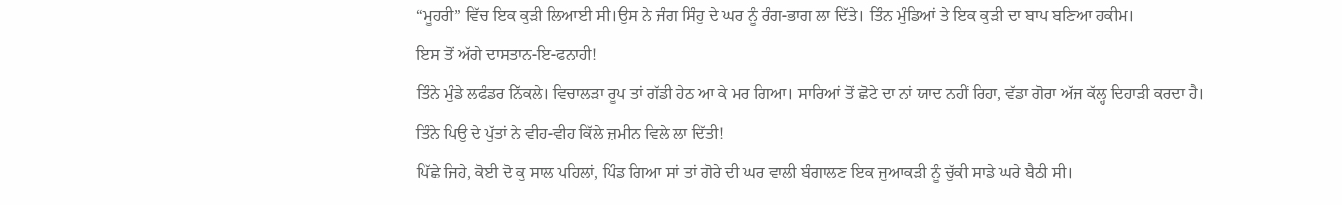“ਮੂਹਰੀ” ਵਿੱਚ ਇਕ ਕੁੜੀ ਲਿਆਈ ਸੀ।ਉਸ ਨੇ ਜੰਗ ਸਿੰਹੁ ਦੇ ਘਰ ਨੂੰ ਰੰਗ-ਭਾਗ ਲਾ ਦਿੱਤੇ। ਤਿੰਨ ਮੁੰਡਿਆਂ ਤੇ ਇਕ ਕੁੜੀ ਦਾ ਬਾਪ ਬਣਿਆ ਹਕੀਮ।
ਇਸ ਤੋਂ ਅੱਗੇ ਦਾਸਤਾਨ-ਇ-ਫਨਾਹੀ!
ਤਿੰਨੇ ਮੁੰਡੇ ਲਫੰਡਰ ਨਿੱਕਲੇ। ਵਿਚਾਲੜਾ ਰੂਪ ਤਾਂ ਗੱਡੀ ਹੇਠ ਆ ਕੇ ਮਰ ਗਿਆ। ਸਾਰਿਆਂ ਤੋਂ ਛੋਟੇ ਦਾ ਨਾਂ ਯਾਦ ਨਹੀਂ ਰਿਹਾ, ਵੱਡਾ ਗੋਰਾ ਅੱਜ ਕੱਲ੍ਹ ਦਿਹਾੜੀ ਕਰਦਾ ਹੈ। ਤਿੰਨੇ ਪਿਉ ਦੇ ਪੁੱਤਾਂ ਨੇ ਵੀਹ-ਵੀਹ ਕਿੱਲੇ ਜ਼ਮੀਨ ਵਿਲੇ ਲਾ ਦਿੱਤੀ!
ਪਿੱਛੇ ਜਿਹੇ, ਕੋਈ ਦੋ ਕੁ ਸਾਲ ਪਹਿਲਾਂ, ਪਿੰਡ ਗਿਆ ਸਾਂ ਤਾਂ ਗੋਰੇ ਦੀ ਘਰ ਵਾਲੀ ਬੰਗਾਲਣ ਇਕ ਜੁਆਕੜੀ ਨੂੰ ਚੁੱਕੀ ਸਾਡੇ ਘਰੇ ਬੈਠੀ ਸੀ।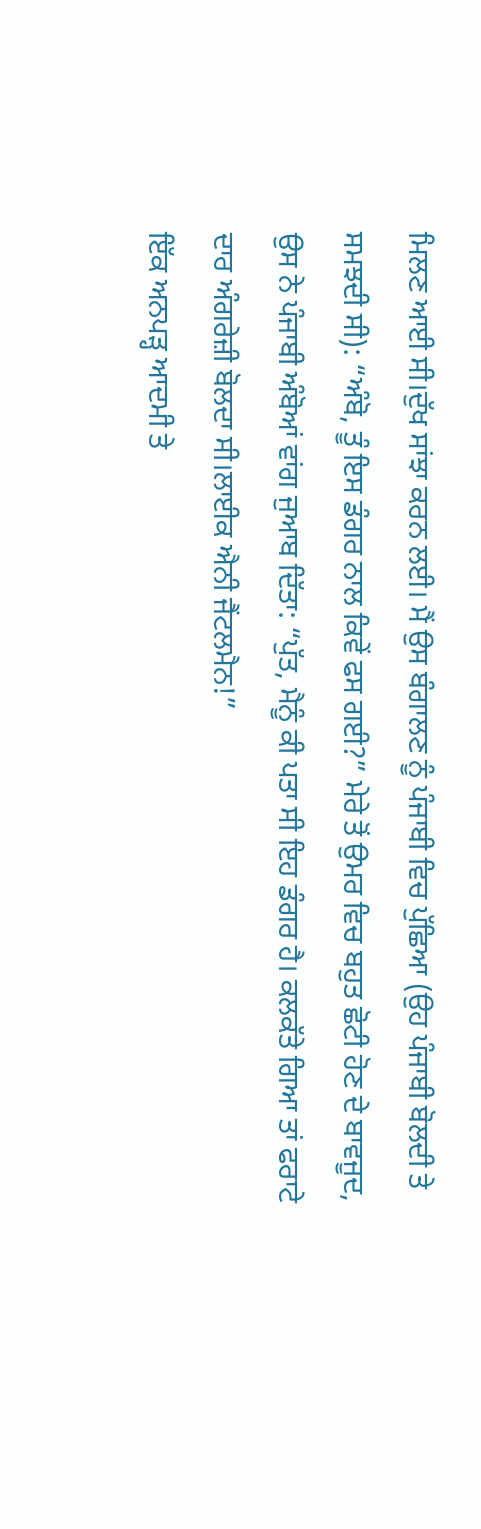ਮਿਲਣ ਆਈ ਸੀ।ਦੁੱਖ ਸਾਂਝਾ ਕਰਨ ਲਈ। ਮੈਂ ਉਸ ਬੰਗਾਲਣ ਨੂੰ ਪੰਜਾਬੀ ਵਿਚ ਪੁੱਛਿਆ (ਉਹ ਪੰਜਾਬੀ ਬੋਲਦੀ ਤੇ ਸਮਝਦੀ ਸੀ): “ਅੰਬੋ, ਤੂੰ ਇਸ ਡੰਗਰ ਨਾਲ ਕਿਵੇਂ ਫਸ ਗਈ?” ਮੇਰੇ ਤੋਂ ਉਮਰ ਵਿਚ ਬਹੁਤ ਛੋਟੀ ਹੋਣ ਦੇ ਬਾਵਜੂਦ, ਉਸ ਨੇ ਪੰਜਾਬੀ ਅੰਬੋਆਂ ਵਾਂਗ ਜੁਆਬ ਦਿੱਤਾ: “ਪੁੱਤ, ਮੈਨੂੰ ਕੀ ਪਤਾ ਸੀ ਇਹ ਡੰਗਰ ਹੈ। ਕਲਕੱਤੇ ਗਿਆ ਤਾਂ ਫਰਾਟੇ ਦਾਰ ਅੰਗਰੇਜ਼ੀ ਬੋਲਦਾ ਸੀ।ਲਾਈਕ ਐਨੀ ਜੈਂਟਲਮੈਨ!”
ਇੱਕ ਅਨਪੜ੍ਹ ਆਦਮੀ ਤੇ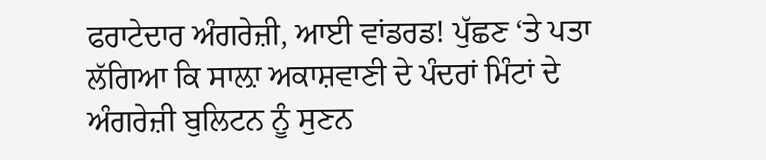ਫਰਾਟੇਦਾਰ ਅੰਗਰੇਜ਼ੀ, ਆਈ ਵਾਂਡਰਡ! ਪੁੱਛਣ ‘ਤੇ ਪਤਾ ਲੱਗਿਆ ਕਿ ਸਾਲ਼ਾ ਅਕਾਸ਼ਵਾਣੀ ਦੇ ਪੰਦਰਾਂ ਮਿੰਟਾਂ ਦੇ ਅੰਗਰੇਜ਼ੀ ਬੁਲਿਟਨ ਨੂੰ ਸੁਣਨ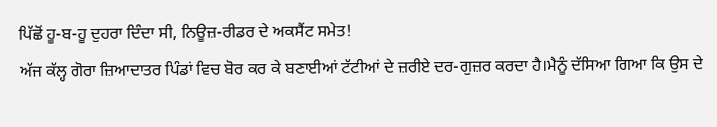ਪਿੱਛੋਂ ਹੂ-ਬ-ਹੂ ਦੁਹਰਾ ਦਿੰਦਾ ਸੀ, ਨਿਊਜ਼-ਰੀਡਰ ਦੇ ਅਕਸੈਂਟ ਸਮੇਤ!
ਅੱਜ ਕੱਲ੍ਹ ਗੋਰਾ ਜ਼ਿਆਦਾਤਰ ਪਿੰਡਾਂ ਵਿਚ ਬੋਰ ਕਰ ਕੇ ਬਣਾਈਆਂ ਟੱਟੀਆਂ ਦੇ ਜ਼ਰੀਏ ਦਰ-ਗੁਜ਼ਰ ਕਰਦਾ ਹੈ।ਮੈਨੂੰ ਦੱਸਿਆ ਗਿਆ ਕਿ ਉਸ ਦੇ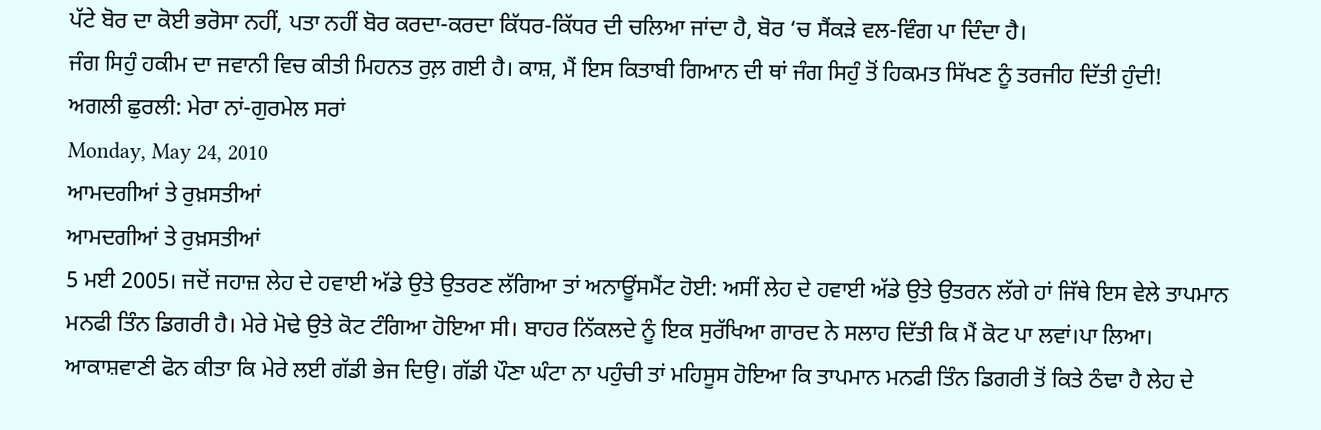ਪੱਟੇ ਬੋਰ ਦਾ ਕੋਈ ਭਰੋਸਾ ਨਹੀਂ, ਪਤਾ ਨਹੀਂ ਬੋਰ ਕਰਦਾ-ਕਰਦਾ ਕਿੱਧਰ-ਕਿੱਧਰ ਦੀ ਚਲਿਆ ਜਾਂਦਾ ਹੈ, ਬੋਰ ‘ਚ ਸੈਂਕੜੇ ਵਲ-ਵਿੰਗ ਪਾ ਦਿੰਦਾ ਹੈ।
ਜੰਗ ਸਿਹੁੰ ਹਕੀਮ ਦਾ ਜਵਾਨੀ ਵਿਚ ਕੀਤੀ ਮਿਹਨਤ ਰੁਲ਼ ਗਈ ਹੈ। ਕਾਸ਼, ਮੈਂ ਇਸ ਕਿਤਾਬੀ ਗਿਆਨ ਦੀ ਥਾਂ ਜੰਗ ਸਿਹੁੰ ਤੋਂ ਹਿਕਮਤ ਸਿੱਖਣ ਨੂੰ ਤਰਜੀਹ ਦਿੱਤੀ ਹੁੰਦੀ!
ਅਗਲੀ ਛੁਰਲੀ: ਮੇਰਾ ਨਾਂ-ਗੁਰਮੇਲ ਸਰਾਂ
Monday, May 24, 2010
ਆਮਦਗੀਆਂ ਤੇ ਰੁਖ਼ਸਤੀਆਂ
ਆਮਦਗੀਆਂ ਤੇ ਰੁਖ਼ਸਤੀਆਂ
5 ਮਈ 2005। ਜਦੋਂ ਜਹਾਜ਼ ਲੇਹ ਦੇ ਹਵਾਈ ਅੱਡੇ ਉਤੇ ਉਤਰਣ ਲੱਗਿਆ ਤਾਂ ਅਨਾਊਂਸਮੈਂਟ ਹੋਈ: ਅਸੀਂ ਲੇਹ ਦੇ ਹਵਾਈ ਅੱਡੇ ਉਤੇ ਉਤਰਨ ਲੱਗੇ ਹਾਂ ਜਿੱਥੇ ਇਸ ਵੇਲੇ ਤਾਪਮਾਨ ਮਨਫੀ ਤਿੰਨ ਡਿਗਰੀ ਹੈ। ਮੇਰੇ ਮੋਢੇ ਉਤੇ ਕੋਟ ਟੰਗਿਆ ਹੋਇਆ ਸੀ। ਬਾਹਰ ਨਿੱਕਲਦੇ ਨੂੰ ਇਕ ਸੁਰੱਖਿਆ ਗਾਰਦ ਨੇ ਸਲਾਹ ਦਿੱਤੀ ਕਿ ਮੈਂ ਕੋਟ ਪਾ ਲਵਾਂ।ਪਾ ਲਿਆ। ਆਕਾਸ਼ਵਾਣੀ ਫੋਨ ਕੀਤਾ ਕਿ ਮੇਰੇ ਲਈ ਗੱਡੀ ਭੇਜ ਦਿਉ। ਗੱਡੀ ਪੌਣਾ ਘੰਟਾ ਨਾ ਪਹੁੰਚੀ ਤਾਂ ਮਹਿਸੂਸ ਹੋਇਆ ਕਿ ਤਾਪਮਾਨ ਮਨਫੀ ਤਿੰਨ ਡਿਗਰੀ ਤੋਂ ਕਿਤੇ ਠੰਢਾ ਹੈ ਲੇਹ ਦੇ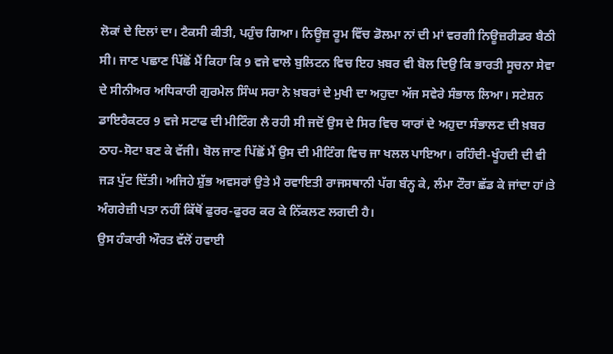ਲੋਕਾਂ ਦੇ ਦਿਲਾਂ ਦਾ। ਟੈਕਸੀ ਕੀਤੀ, ਪਹੁੰਚ ਗਿਆ। ਨਿਊਜ਼ ਰੂਮ ਵਿੱਚ ਡੋਲਮਾ ਨਾਂ ਦੀ ਮਾਂ ਵਰਗੀ ਨਿਊਜ਼ਰੀਡਰ ਬੈਠੀ ਸੀ। ਜਾਣ ਪਛਾਣ ਪਿੱਛੋਂ ਮੈਂ ਕਿਹਾ ਕਿ 9 ਵਜੇ ਵਾਲੇ ਬੁਲਿਟਨ ਵਿਚ ਇਹ ਖ਼ਬਰ ਵੀ ਬੋਲ ਦਿਉ ਕਿ ਭਾਰਤੀ ਸੂਚਨਾ ਸੇਵਾ ਦੇ ਸੀਨੀਅਰ ਅਧਿਕਾਰੀ ਗੁਰਮੇਲ ਸਿੰਘ ਸਰਾ ਨੇ ਖ਼ਬਰਾਂ ਦੇ ਮੁਖੀ ਦਾ ਅਹੁਦਾ ਅੱਜ ਸਵੇਰੇ ਸੰਭਾਲ ਲਿਆ। ਸਟੇਸ਼ਨ ਡਾਇਰੈਕਟਰ 9 ਵਜੇ ਸਟਾਫ ਦੀ ਮੀਟਿੰਗ ਲੈ ਰਹੀ ਸੀ ਜਦੋਂ ਉਸ ਦੇ ਸਿਰ ਵਿਚ ਯਾਰਾਂ ਦੇ ਅਹੁਦਾ ਸੰਭਾਲਣ ਦੀ ਖ਼ਬਰ ਠਾਹ-ਸੋਟਾ ਬਣ ਕੇ ਵੱਜੀ। ਬੋਲ ਜਾਣ ਪਿੱਛੋਂ ਮੈਂ ਉਸ ਦੀ ਮੀਟਿੰਗ ਵਿਚ ਜਾ ਖਲਲ ਪਾਇਆ। ਰਹਿੰਦੀ-ਖੂੰਹਦੀ ਦੀ ਵੀ ਜੜ ਪੁੱਟ ਦਿੱਤੀ। ਅਜਿਹੇ ਸ਼ੁੱਭ ਅਵਸਰਾਂ ਉਤੇ ਮੈ ਰਵਾਇਤੀ ਰਾਜਸਥਾਨੀ ਪੱਗ ਬੰਨ੍ਹ ਕੇ, ਲੰਮਾ ਟੌਰਾ ਛੱਡ ਕੇ ਜਾਂਦਾ ਹਾਂ।ਤੇ ਅੰਗਰੇਜ਼ੀ ਪਤਾ ਨਹੀਂ ਕਿੱਥੋਂ ਫੁਰਰ-ਫੁਰਰ ਕਰ ਕੇ ਨਿੱਕਲਣ ਲਗਦੀ ਹੈ।
ਉਸ ਹੰਕਾਰੀ ਔਰਤ ਵੱਲੋਂ ਹਵਾਈ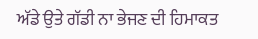ਅੱਡੇ ਉਤੇ ਗੱਡੀ ਨਾ ਭੇਜਣ ਦੀ ਹਿਮਾਕਤ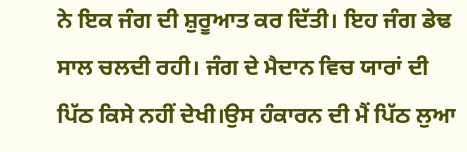ਨੇ ਇਕ ਜੰਗ ਦੀ ਸ਼ੁਰੂਆਤ ਕਰ ਦਿੱਤੀ। ਇਹ ਜੰਗ ਡੇਢ ਸਾਲ ਚਲਦੀ ਰਹੀ। ਜੰਗ ਦੇ ਮੈਦਾਨ ਵਿਚ ਯਾਰਾਂ ਦੀ ਪਿੱਠ ਕਿਸੇ ਨਹੀਂ ਦੇਖੀ।ਉਸ ਹੰਕਾਰਨ ਦੀ ਮੈਂ ਪਿੱਠ ਲੁਆ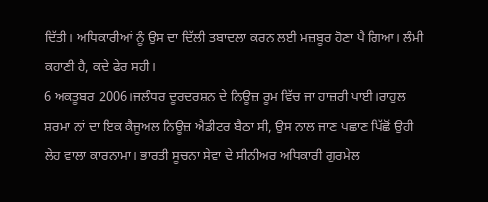ਦਿੱਤੀ। ਅਧਿਕਾਰੀਆਂ ਨੂੰ ਉਸ ਦਾ ਦਿੱਲੀ ਤਬਾਦਲਾ ਕਰਨ ਲਈ ਮਜ਼ਬੂਰ ਹੋਣਾ ਪੈ ਗਿਆ। ਲੰਮੀ ਕਹਾਣੀ ਹੈ, ਕਦੇ ਫੇਰ ਸਹੀ।
6 ਅਕਤੂਬਰ 2006।ਜਲੰਧਰ ਦੂਰਦਰਸ਼ਨ ਦੇ ਨਿਊਜ਼ ਰੂਮ ਵਿੱਚ ਜਾ ਹਾਜ਼ਰੀ ਪਾਈ।ਰਾਹੁਲ ਸ਼ਰਮਾ ਨਾਂ ਦਾ ਇਕ ਕੈਜੂਅਲ ਨਿਊਜ਼ ਐਡੀਟਰ ਬੈਠਾ ਸੀ, ਉਸ ਨਾਲ ਜਾਣ ਪਛਾਣ ਪਿੱਛੋਂ ਉਹੀ ਲੇਹ ਵਾਲਾ ਕਾਰਨਾਮਾ। ਭਾਰਤੀ ਸੂਚਨਾ ਸੇਵਾ ਦੇ ਸੀਨੀਅਰ ਅਧਿਕਾਰੀ ਗੁਰਮੇਲ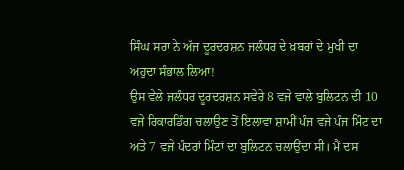ਸਿੰਘ ਸਰਾ ਨੇ ਅੱਜ ਦੂਰਦਰਸ਼ਨ ਜਲੰਧਰ ਦੇ ਖ਼ਬਰਾਂ ਦੇ ਮੁਖੀ ਦਾ ਅਹੁਦਾ ਸੰਭਾਲ ਲਿਆ!
ਉਸ ਵੇਲੇ ਜਲੰਧਰ ਦੂਰਦਰਸ਼ਨ ਸਵੇਰੇ 8 ਵਜੇ ਵਾਲੇ ਬੁਲਿਟਨ ਦੀ 10 ਵਜੇ ਰਿਕਾਰਡਿੰਗ ਚਲਾਉਣ ਤੋਂ ਇਲਾਵਾ ਸ਼ਾਮੀਂ ਪੰਜ ਵਜੇ ਪੰਜ ਮਿੰਟ ਦਾ ਅਤੇ 7 ਵਜੇ ਪੰਦਰਾਂ ਮਿੰਟਾਂ ਦਾ ਬੁਲਿਟਨ ਚਲਾਉਂਦਾ ਸੀ। ਮੈਂ ਦਸ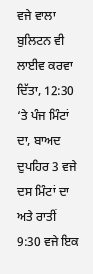ਵਜੇ ਵਾਲਾ ਬੁਲਿਟਨ ਵੀ ਲਾਈਵ ਕਰਵਾ ਦਿੱਤਾ, 12:30 ‘ਤੇ ਪੰਜ ਮਿੰਟਾਂ ਦਾ, ਬਾਅਦ ਦੁਪਹਿਰ 3 ਵਜੇ ਦਸ ਮਿੰਟਾਂ ਦਾ ਅਤੇ ਰਾਤੀਂ 9:30 ਵਜੇ ਇਕ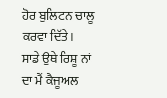ਹੋਰ ਬੁਲਿਟਨ ਚਾਲੂ ਕਰਵਾ ਦਿੱਤੇ।
ਸਾਡੇ ਉਥੇ ਰਿਸ਼ੂ ਨਾਂ ਦਾ ਮੈਂ ਕੈਜੂਅਲ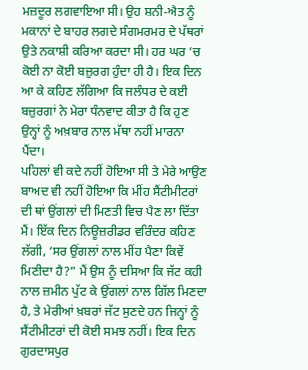ਮਜ਼ਦੂਰ ਲਗਵਾਇਆ ਸੀ। ਉਹ ਸ਼ਨੀ-ਐਤ ਨੂੰ ਮਕਾਨਾਂ ਦੇ ਬਾਹਰ ਲਗਦੇ ਸੰਗਮਰਮਰ ਦੇ ਪੱਥਰਾਂ ਉਤੇ ਨਕਾਸ਼ੀ ਕਰਿਆ ਕਰਦਾ ਸੀ। ਹਰ ਘਰ ‘ਚ ਕੋਈ ਨਾ ਕੋਈ ਬਜ਼ੁਰਗ ਹੁੰਦਾ ਹੀ ਹੈ। ਇਕ ਦਿਨ ਆ ਕੇ ਕਹਿਣ ਲੱਗਿਆ ਕਿ ਜਲੰਧਰ ਦੇ ਕਈ ਬਜ਼ੁਰਗਾਂ ਨੇ ਮੇਰਾ ਧੰਨਵਾਦ ਕੀਤਾ ਹੈ ਕਿ ਹੁਣ ਉਨ੍ਹਾਂ ਨੂੰ ਅਖ਼ਬਾਰ ਨਾਲ ਮੱਥਾ ਨਹੀਂ ਮਾਰਨਾ ਪੈਂਦਾ।
ਪਹਿਲਾਂ ਵੀ ਕਦੇ ਨਹੀਂ ਹੋਇਆ ਸੀ ਤੇ ਮੇਰੇ ਆਉਣ ਬਾਅਦ ਵੀ ਨਹੀਂ ਹੋਇਆ ਕਿ ਮੀਂਹ ਸੈਂਟੀਮੀਟਰਾਂ ਦੀ ਥਾਂ ਉਂਗਲਾਂ ਦੀ ਮਿਣਤੀ ਵਿਚ ਪੈਣ ਲਾ ਦਿੱਤਾ ਮੈਂ। ਇੱਕ ਦਿਨ ਨਿਊਜ਼ਰੀਡਰ ਵਰਿੰਦਰ ਕਹਿਣ ਲੱਗੀ, ‘ਸਰ ਉਂਗਲਾਂ ਨਾਲ ਮੀਂਹ ਪੈਣਾ ਕਿਵੇਂ ਮਿਣੀਦਾ ਹੈ?” ਮੈਂ ਉਸ ਨੂੰ ਦਸਿਆ ਕਿ ਜੱਟ ਕਹੀ ਨਾਲ ਜ਼ਮੀਨ ਪੁੱਟ ਕੇ ਉਂਗਲਾਂ ਨਾਲ ਗਿੱਲ ਮਿਣਦਾ ਹੈ, ਤੇ ਮੇਰੀਆਂ ਖ਼ਬਰਾਂ ਜੱਟ ਸੁਣਦੇ ਹਨ ਜਿਨ੍ਹਾਂ ਨੂੰ ਸੈਂਟੀਮੀਟਰਾਂ ਦੀ ਕੋਈ ਸਮਝ ਨਹੀਂ। ਇਕ ਦਿਨ ਗੁਰਦਾਸਪੁਰ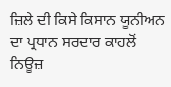ਜ਼ਿਲੇ ਦੀ ਕਿਸੇ ਕਿਸਾਨ ਯੂਨੀਅਨ ਦਾ ਪ੍ਰਧਾਨ ਸਰਦਾਰ ਕਾਹਲੋਂ ਨਿਊਜ਼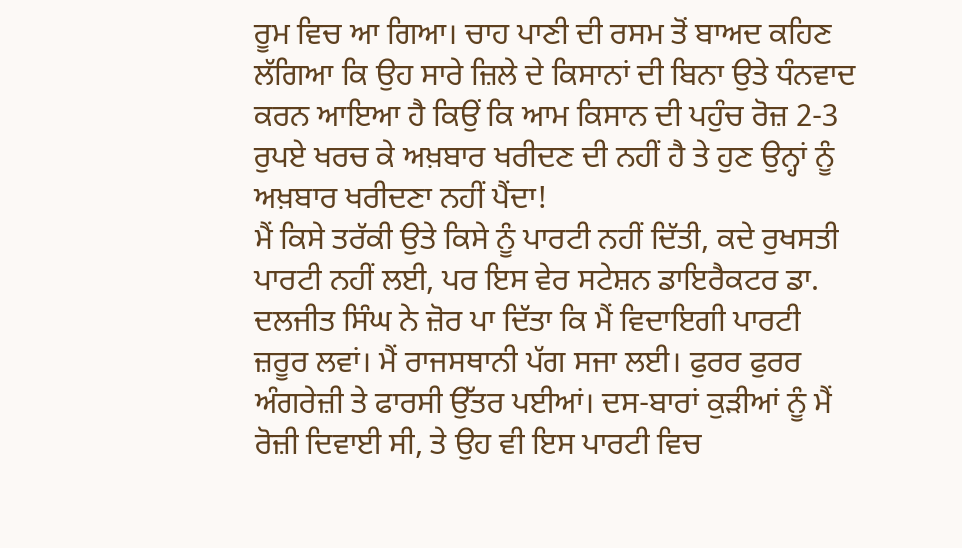ਰੂਮ ਵਿਚ ਆ ਗਿਆ। ਚਾਹ ਪਾਣੀ ਦੀ ਰਸਮ ਤੋਂ ਬਾਅਦ ਕਹਿਣ ਲੱਗਿਆ ਕਿ ਉਹ ਸਾਰੇ ਜ਼ਿਲੇ ਦੇ ਕਿਸਾਨਾਂ ਦੀ ਬਿਨਾ ਉਤੇ ਧੰਨਵਾਦ ਕਰਨ ਆਇਆ ਹੈ ਕਿਉਂ ਕਿ ਆਮ ਕਿਸਾਨ ਦੀ ਪਹੁੰਚ ਰੋਜ਼ 2-3 ਰੁਪਏ ਖਰਚ ਕੇ ਅਖ਼ਬਾਰ ਖਰੀਦਣ ਦੀ ਨਹੀਂ ਹੈ ਤੇ ਹੁਣ ਉਨ੍ਹਾਂ ਨੂੰ ਅਖ਼ਬਾਰ ਖਰੀਦਣਾ ਨਹੀਂ ਪੈਂਦਾ!
ਮੈਂ ਕਿਸੇ ਤਰੱਕੀ ਉਤੇ ਕਿਸੇ ਨੂੰ ਪਾਰਟੀ ਨਹੀਂ ਦਿੱਤੀ, ਕਦੇ ਰੁਖਸਤੀ ਪਾਰਟੀ ਨਹੀਂ ਲਈ, ਪਰ ਇਸ ਵੇਰ ਸਟੇਸ਼ਨ ਡਾਇਰੈਕਟਰ ਡਾ. ਦਲਜੀਤ ਸਿੰਘ ਨੇ ਜ਼ੋਰ ਪਾ ਦਿੱਤਾ ਕਿ ਮੈਂ ਵਿਦਾਇਗੀ ਪਾਰਟੀ ਜ਼ਰੂਰ ਲਵਾਂ। ਮੈਂ ਰਾਜਸਥਾਨੀ ਪੱਗ ਸਜਾ ਲਈ। ਫੁਰਰ ਫੁਰਰ ਅੰਗਰੇਜ਼ੀ ਤੇ ਫਾਰਸੀ ਉੱਤਰ ਪਈਆਂ। ਦਸ-ਬਾਰਾਂ ਕੁੜੀਆਂ ਨੂੰ ਮੈਂ ਰੋਜ਼ੀ ਦਿਵਾਈ ਸੀ, ਤੇ ਉਹ ਵੀ ਇਸ ਪਾਰਟੀ ਵਿਚ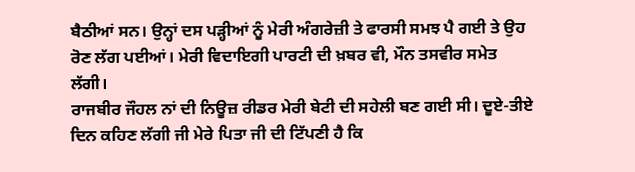ਬੈਠੀਆਂ ਸਨ। ਉਨ੍ਹਾਂ ਦਸ ਪੜ੍ਹੀਆਂ ਨੂੰ ਮੇਰੀ ਅੰਗਰੇਜ਼ੀ ਤੇ ਫਾਰਸੀ ਸਮਝ ਪੈ ਗਈ ਤੇ ਉਹ ਰੋਣ ਲੱਗ ਪਈਆਂ। ਮੇਰੀ ਵਿਦਾਇਗੀ ਪਾਰਟੀ ਦੀ ਖ਼ਬਰ ਵੀ, ਮੌਨ ਤਸਵੀਰ ਸਮੇਤ ਲੱਗੀ।
ਰਾਜਬੀਰ ਜੌਹਲ ਨਾਂ ਦੀ ਨਿਊਜ਼ ਰੀਡਰ ਮੇਰੀ ਬੇਟੀ ਦੀ ਸਹੇਲੀ ਬਣ ਗਈ ਸੀ। ਦੂਏ-ਤੀਏ ਦਿਨ ਕਹਿਣ ਲੱਗੀ ਜੀ ਮੇਰੇ ਪਿਤਾ ਜੀ ਦੀ ਟਿੱਪਣੀ ਹੈ ਕਿ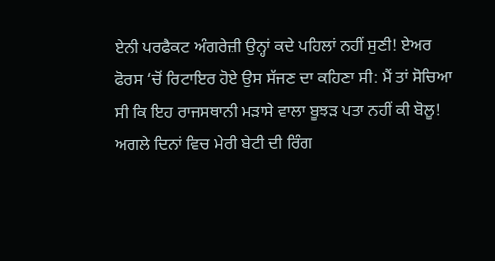ਏਨੀ ਪਰਫੈਕਟ ਅੰਗਰੇਜ਼ੀ ਉਨ੍ਹਾਂ ਕਦੇ ਪਹਿਲਾਂ ਨਹੀਂ ਸੁਣੀ! ਏਅਰ ਫੋਰਸ ‘ਚੋਂ ਰਿਟਾਇਰ ਹੋਏ ਉਸ ਸੱਜਣ ਦਾ ਕਹਿਣਾ ਸੀ: ਮੈਂ ਤਾਂ ਸੋਚਿਆ ਸੀ ਕਿ ਇਹ ਰਾਜਸਥਾਨੀ ਮੜਾਸੇ ਵਾਲਾ ਬੂਝੜ ਪਤਾ ਨਹੀਂ ਕੀ ਬੋਲੂ!
ਅਗਲੇ ਦਿਨਾਂ ਵਿਚ ਮੇਰੀ ਬੇਟੀ ਦੀ ਰਿੰਗ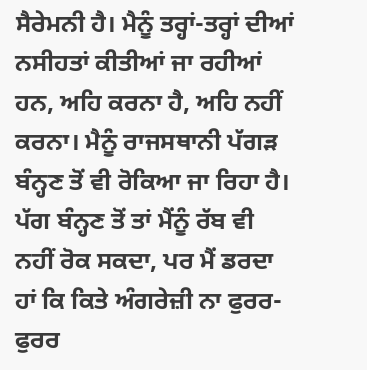ਸੈਰੇਮਨੀ ਹੈ। ਮੈਨੂੰ ਤਰ੍ਹਾਂ-ਤਰ੍ਹਾਂ ਦੀਆਂ ਨਸੀਹਤਾਂ ਕੀਤੀਆਂ ਜਾ ਰਹੀਆਂ ਹਨ, ਅਹਿ ਕਰਨਾ ਹੈ, ਅਹਿ ਨਹੀਂ ਕਰਨਾ। ਮੈਨੂੰ ਰਾਜਸਥਾਨੀ ਪੱਗੜ ਬੰਨ੍ਹਣ ਤੋਂ ਵੀ ਰੋਕਿਆ ਜਾ ਰਿਹਾ ਹੈ। ਪੱਗ ਬੰਨ੍ਹਣ ਤੋਂ ਤਾਂ ਮੈਂਨੂੰ ਰੱਬ ਵੀ ਨਹੀਂ ਰੋਕ ਸਕਦਾ, ਪਰ ਮੈਂ ਡਰਦਾ ਹਾਂ ਕਿ ਕਿਤੇ ਅੰਗਰੇਜ਼ੀ ਨਾ ਫੁਰਰ-ਫੁਰਰ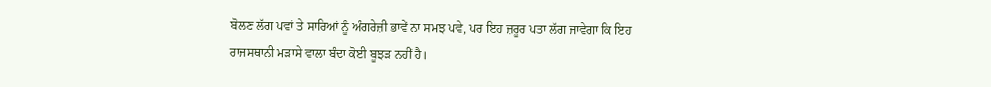ਬੋਲਣ ਲੱਗ ਪਵਾਂ ਤੇ ਸਾਰਿਆਂ ਨੂੰ ਅੰਗਰੇਜ਼ੀ ਭਾਵੇਂ ਨਾ ਸਮਝ ਪਵੇ, ਪਰ ਇਹ ਜ਼ਰੂਰ ਪਤਾ ਲੱਗ ਜਾਵੇਗਾ ਕਿ ਇਹ ਰਾਜਸਥਾਨੀ ਮੜਾਸੇ ਵਾਲਾ ਬੰਦਾ ਕੋਈ ਬੂਝੜ ਨਹੀਂ ਹੈ।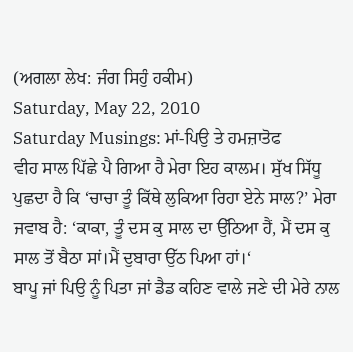(ਅਗਲਾ ਲੇਖ: ਜੰਗ ਸਿਹੁੰ ਹਕੀਮ)
Saturday, May 22, 2010
Saturday Musings: ਮਾਂ-ਪਿਉ ਤੇ ਹਮਜ਼ਾਤੋਫ
ਵੀਹ ਸਾਲ ਪਿੱਛੇ ਪੈ ਗਿਆ ਹੈ ਮੇਰਾ ਇਹ ਕਾਲਮ। ਸੁੱਖ ਸਿੱਧੂ ਪੁਛਦਾ ਹੈ ਕਿ ‘ਚਾਚਾ ਤੂੰ ਕਿੱਥੇ ਲੁਕਿਆ ਰਿਹਾ ਏਨੇ ਸਾਲ?’ ਮੇਰਾ ਜਵਾਬ ਹੈ: ‘ਕਾਕਾ, ਤੂੰ ਦਸ ਕੁ ਸਾਲ ਦਾ ਉੱਠਿਆ ਹੈਂ, ਮੈਂ ਦਸ ਕੁ ਸਾਲ ਤੋਂ ਬੈਠਾ ਸਾਂ।ਮੈਂ ਦੁਬਾਰਾ ਉੱਠ ਪਿਆ ਹਾਂ।‘
ਬਾਪੂ ਜਾਂ ਪਿਉ ਨੂੰ ਪਿਤਾ ਜਾਂ ਡੈਡ ਕਹਿਣ ਵਾਲੇ ਜਣੇ ਦੀ ਮੇਰੇ ਨਾਲ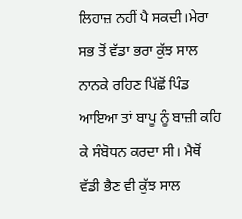ਲਿਹਾਜ਼ ਨਹੀਂ ਪੈ ਸਕਦੀ।ਮੇਰਾ ਸਭ ਤੋਂ ਵੱਡਾ ਭਰਾ ਕੁੱਝ ਸਾਲ ਨਾਨਕੇ ਰਹਿਣ ਪਿੱਛੋਂ ਪਿੰਡ ਆਇਆ ਤਾਂ ਬਾਪੂ ਨੂੰ ਬਾਜ਼ੀ ਕਹਿ ਕੇ ਸੰਬੋਧਨ ਕਰਦਾ ਸੀ। ਮੈਥੋਂ ਵੱਡੀ ਭੈਣ ਵੀ ਕੁੱਝ ਸਾਲ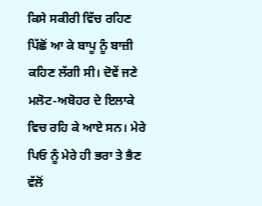ਕਿਸੇ ਸਕੀਰੀ ਵਿੱਚ ਰਹਿਣ ਪਿੱਛੋਂ ਆ ਕੇ ਬਾਪੂ ਨੂੰ ਬਾਜ਼ੀ ਕਹਿਣ ਲੱਗੀ ਸੀ। ਦੋਵੇਂ ਜਣੇ ਮਲੋਟ-ਅਬੋਹਰ ਦੇ ਇਲਾਕੇ ਵਿਚ ਰਹਿ ਕੇ ਆਏ ਸਨ। ਮੇਰੇ ਪਿਓ ਨੂੰ ਮੇਰੇ ਹੀ ਭਰਾ ਤੇ ਭੈਣ ਵੱਲੋਂ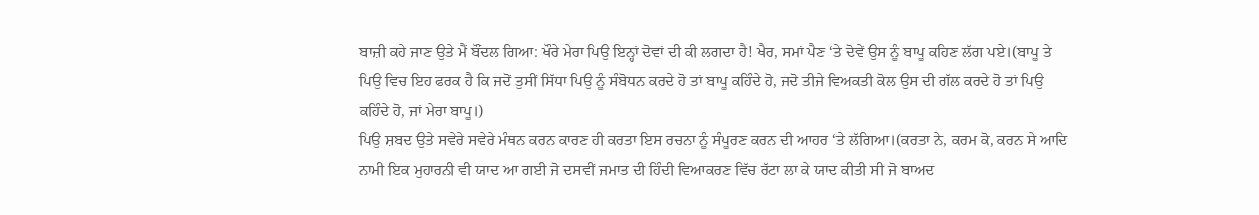ਬਾਜ਼ੀ ਕਹੇ ਜਾਣ ਉਤੇ ਮੈਂ ਬੌਂਦਲ ਗਿਆ: ਖੌਰੇ ਮੇਰਾ ਪਿਉ ਇਨ੍ਹਾਂ ਦੋਵਾਂ ਦੀ ਕੀ ਲਗਦਾ ਹੈ! ਖੈਰ, ਸਮਾਂ ਪੈਣ ‘ਤੇ ਦੋਵੇਂ ਉਸ ਨੂੰ ਬਾਪੂ ਕਹਿਣ ਲੱਗ ਪਏ।(ਬਾਪੂ ਤੇ ਪਿਉ ਵਿਚ ਇਹ ਫਰਕ ਹੈ ਕਿ ਜਦੋਂ ਤੁਸੀਂ ਸਿੱਧਾ ਪਿਉ ਨੂੰ ਸੰਬੋਧਨ ਕਰਦੇ ਹੋ ਤਾਂ ਬਾਪੂ ਕਹਿੰਦੇ ਹੋ, ਜਦੋ ਤੀਜੇ ਵਿਅਕਤੀ ਕੋਲ ਉਸ ਦੀ ਗੱਲ ਕਰਦੇ ਹੋ ਤਾਂ ਪਿਉ ਕਹਿੰਦੇ ਹੋ, ਜਾਂ ਮੇਰਾ ਬਾਪੂ।)
ਪਿਉ ਸ਼ਬਦ ਉਤੇ ਸਵੇਰੇ ਸਵੇਰੇ ਮੰਥਨ ਕਰਨ ਕਾਰਣ ਹੀ ਕਰਤਾ ਇਸ ਰਚਨਾ ਨੂੰ ਸੰਪੂਰਣ ਕਰਨ ਦੀ ਆਹਰ ‘ਤੇ ਲੱਗਿਆ।(ਕਰਤਾ ਨੇ, ਕਰਮ ਕੋ, ਕਰਨ ਸੇ ਆਦਿ ਨਾਮੀ ਇਕ ਮੁਹਾਰਨੀ ਵੀ ਯਾਦ ਆ ਗਈ ਜੋ ਦਸਵੀਂ ਜਮਾਤ ਦੀ ਹਿੰਦੀ ਵਿਆਕਰਣ ਵਿੱਚ ਰੱਟਾ ਲਾ ਕੇ ਯਾਦ ਕੀਤੀ ਸੀ ਜੋ ਬਾਅਦ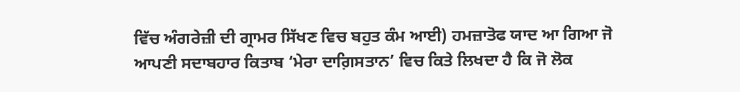ਵਿੱਚ ਅੰਗਰੇਜ਼ੀ ਦੀ ਗ੍ਰਾਮਰ ਸਿੱਖਣ ਵਿਚ ਬਹੁਤ ਕੰਮ ਆਈ) ਹਮਜ਼ਾਤੋਫ ਯਾਦ ਆ ਗਿਆ ਜੋ ਆਪਣੀ ਸਦਾਬਹਾਰ ਕਿਤਾਬ ‘ਮੇਰਾ ਦਾਗ਼ਿਸਤਾਨ’ ਵਿਚ ਕਿਤੇ ਲਿਖਦਾ ਹੈ ਕਿ ਜੋ ਲੋਕ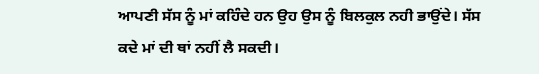ਆਪਣੀ ਸੱਸ ਨੂੰ ਮਾਂ ਕਹਿੰਦੇ ਹਨ ਉਹ ਉਸ ਨੂੰ ਬਿਲਕੁਲ ਨਹੀ ਭਾਉਂਦੇ। ਸੱਸ ਕਦੇ ਮਾਂ ਦੀ ਥਾਂ ਨਹੀਂ ਲੈ ਸਕਦੀ।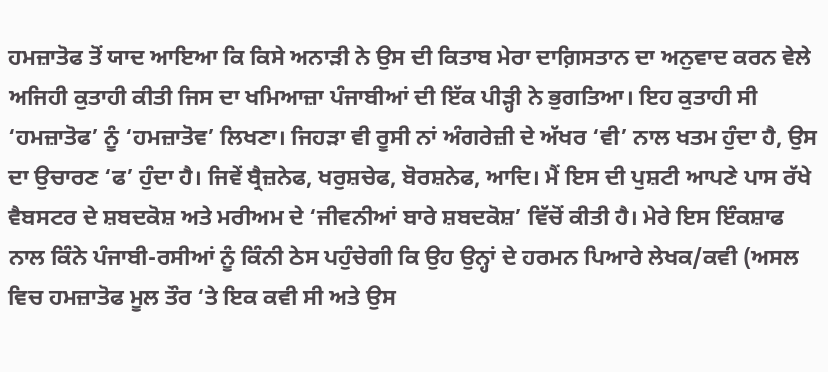ਹਮਜ਼ਾਤੋਫ ਤੋਂ ਯਾਦ ਆਇਆ ਕਿ ਕਿਸੇ ਅਨਾੜੀ ਨੇ ਉਸ ਦੀ ਕਿਤਾਬ ਮੇਰਾ ਦਾਗ਼ਿਸਤਾਨ ਦਾ ਅਨੁਵਾਦ ਕਰਨ ਵੇਲੇ ਅਜਿਹੀ ਕੁਤਾਹੀ ਕੀਤੀ ਜਿਸ ਦਾ ਖਮਿਆਜ਼ਾ ਪੰਜਾਬੀਆਂ ਦੀ ਇੱਕ ਪੀੜ੍ਹੀ ਨੇ ਭੁਗਤਿਆ। ਇਹ ਕੁਤਾਹੀ ਸੀ ‘ਹਮਜ਼ਾਤੋਫ’ ਨੂੰ ‘ਹਮਜ਼ਾਤੋਵ’ ਲਿਖਣਾ। ਜਿਹੜਾ ਵੀ ਰੂਸੀ ਨਾਂ ਅੰਗਰੇਜ਼ੀ ਦੇ ਅੱਖਰ ‘ਵੀ’ ਨਾਲ ਖਤਮ ਹੁੰਦਾ ਹੈ, ਉਸ ਦਾ ਉਚਾਰਣ ‘ਫ’ ਹੁੰਦਾ ਹੈ। ਜਿਵੇਂ ਬ੍ਰੈਜ਼ਨੇਫ, ਖਰੁਸ਼ਚੇਫ, ਬੋਰਸ਼ਨੇਫ, ਆਦਿ। ਮੈਂ ਇਸ ਦੀ ਪੁਸ਼ਟੀ ਆਪਣੇ ਪਾਸ ਰੱਖੇ ਵੈਬਸਟਰ ਦੇ ਸ਼ਬਦਕੋਸ਼ ਅਤੇ ਮਰੀਅਮ ਦੇ ‘ਜੀਵਨੀਆਂ ਬਾਰੇ ਸ਼ਬਦਕੋਸ਼’ ਵਿੱਚੋਂ ਕੀਤੀ ਹੈ। ਮੇਰੇ ਇਸ ਇੰਕਸ਼ਾਫ ਨਾਲ ਕਿੰਨੇ ਪੰਜਾਬੀ-ਰਸੀਆਂ ਨੂੰ ਕਿੰਨੀ ਠੇਸ ਪਹੁੰਚੇਗੀ ਕਿ ਉਹ ਉਨ੍ਹਾਂ ਦੇ ਹਰਮਨ ਪਿਆਰੇ ਲੇਖਕ/ਕਵੀ (ਅਸਲ ਵਿਚ ਹਮਜ਼ਾਤੋਫ ਮੂਲ ਤੌਰ ‘ਤੇ ਇਕ ਕਵੀ ਸੀ ਅਤੇ ਉਸ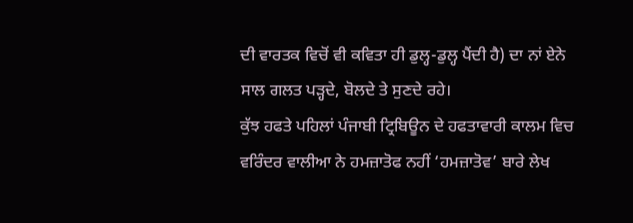ਦੀ ਵਾਰਤਕ ਵਿਚੋਂ ਵੀ ਕਵਿਤਾ ਹੀ ਡੁਲ੍ਹ-ਡੁਲ੍ਹ ਪੈਂਦੀ ਹੈ) ਦਾ ਨਾਂ ਏਨੇ ਸਾਲ ਗਲਤ ਪੜ੍ਹਦੇ, ਬੋਲਦੇ ਤੇ ਸੁਣਦੇ ਰਹੇ।
ਕੁੱਝ ਹਫਤੇ ਪਹਿਲਾਂ ਪੰਜਾਬੀ ਟ੍ਰਿਬਿਊਨ ਦੇ ਹਫਤਾਵਾਰੀ ਕਾਲਮ ਵਿਚ ਵਰਿੰਦਰ ਵਾਲੀਆ ਨੇ ਹਮਜ਼ਾਤੋਫ ਨਹੀਂ ‘ਹਮਜ਼ਾਤੋਵ’ ਬਾਰੇ ਲੇਖ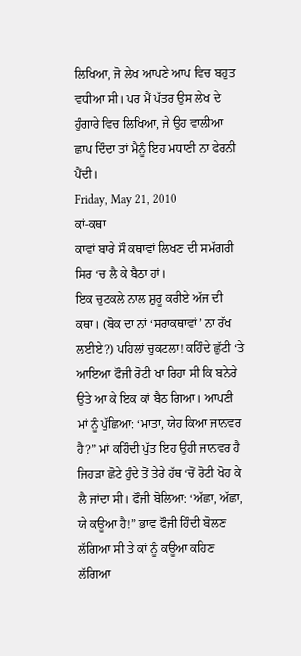ਲਿਖਿਆ, ਜੋ ਲੇਖ ਆਪਣੇ ਆਪ ਵਿਚ ਬਹੁਤ ਵਧੀਆ ਸੀ। ਪਰ ਮੈਂ ਪੱਤਰ ਉਸ ਲੇਖ ਦੇ ਹੁੰਗਾਰੇ ਵਿਚ ਲਿਖਿਆ, ਜੇ ਉਹ ਵਾਲੀਆ ਛਾਪ ਦਿੰਦਾ ਤਾਂ ਮੈਨੂੰ ਇਹ ਮਧਾਣੀ ਨਾ ਫੇਰਨੀ ਪੈਂਦੀ।
Friday, May 21, 2010
ਕਾਂ-ਕਥਾ
ਕਾਵਾਂ ਬਾਰੇ ਸੌ ਕਥਾਵਾਂ ਲਿਖਣ ਦੀ ਸਮੱਗਰੀ ਸਿਰ ‘ਚ ਲੈ ਕੇ ਬੈਠਾ ਹਾਂ।
ਇਕ ਚੁਟਕਲੇ ਨਾਲ ਸ਼ੁਰੂ ਕਰੀਏ ਅੱਜ ਦੀ ਕਥਾ। (ਬੋਕ ਦਾ ਨਾਂ ‘ਸਰਾਕਥਾਵਾਂ’ ਨਾ ਰੱਖ ਲਈਏ?) ਪਹਿਲਾਂ ਚੁਕਟਲਾ! ਕਹਿੰਦੇ ਛੁੱਟੀ ‘ਤੇ ਆਇਆ ਫੌਜੀ ਰੋਟੀ ਖਾ ਰਿਹਾ ਸੀ ਕਿ ਬਨੇਰੇ ਉਤੇ ਆ ਕੇ ਇਕ ਕਾਂ ਬੈਠ ਗਿਆ। ਆਪਣੀ ਮਾਂ ਨੂੰ ਪੁੱਛਿਆ: ‘ਮਾਤਾ, ਯੇਹ ਕਿਆ ਜਾਨਵਰ ਹੈ?” ਮਾਂ ਕਹਿੰਦੀ ਪੁੱਤ ਇਹ ਉਹੀ ਜਾਨਵਰ ਹੈ ਜਿਹੜਾ ਛੋਟੇ ਹੁੰਦੇ ਤੋਂ ਤੇਰੇ ਹੱਥ ‘ਚੋਂ ਰੋਟੀ ਖੋਹ ਕੇ ਲੈ ਜਾਂਦਾ ਸੀ। ਫੌਜੀ ਬੋਲਿਆ: ‘ਅੱਛਾ, ਅੱਛਾ, ਯੇ ਕਊਆ ਹੈ!” ਭਾਵ ਫੌਜੀ ਹਿੰਦੀ ਬੋਲਣ ਲੱਗਿਆ ਸੀ ਤੇ ਕਾਂ ਨੂੰ ਕਊਆ ਕਹਿਣ ਲੱਗਿਆ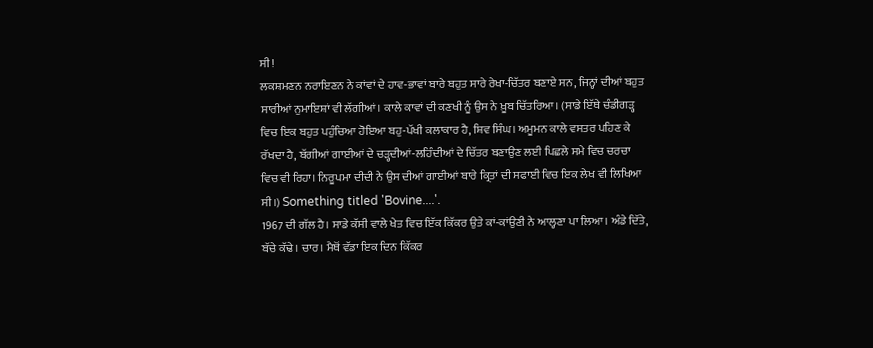ਸੀ!
ਲਕਸ਼ਮਣਨ ਨਰਾਇਣਨ ਨੇ ਕਾਂਵਾਂ ਦੇ ਹਾਵ-ਭਾਵਾਂ ਬਾਰੇ ਬਹੁਤ ਸਾਰੇ ਰੇਖਾ-ਚਿੱਤਰ ਬਣਾਏ ਸਨ, ਜਿਨ੍ਹਾਂ ਦੀਆਂ ਬਹੁਤ ਸਾਰੀਆਂ ਨੁਮਾਇਸ਼ਾਂ ਵੀ ਲੱਗੀਆਂ। ਕਾਲੇ ਕਾਵਾਂ ਦੀ ਕਣਖੀ ਨੂੰ ਉਸ ਨੇ ਖ਼ੂਬ ਚਿੱਤਰਿਆ। (ਸਾਡੇ ਇੱਥੇ ਚੰਡੀਗੜ੍ਹ ਵਿਚ ਇਕ ਬਹੁਤ ਪਹੁੰਚਿਆ ਹੋਇਆ ਬਹੁ-ਪੱਖੀ ਕਲਾਕਾਰ ਹੈ, ਸ਼ਿਵ ਸਿੰਘ। ਅਮੂਮਨ ਕਾਲੇ ਵਸਤਰ ਪਹਿਣ ਕੇ ਰੱਖਦਾ ਹੈ, ਬੱਗੀਆਂ ਗਾਈਆਂ ਦੇ ਚੜ੍ਹਦੀਆਂ-ਲਹਿੰਦੀਆਂ ਦੇ ਚਿੱਤਰ ਬਣਾਉਣ ਲਈ ਪਿਛਲੇ ਸਮੇ ਵਿਚ ਚਰਚਾ ਵਿਚ ਵੀ ਰਿਹਾ। ਨਿਰੂਪਮਾ ਦੀਦੀ ਨੇ ਉਸ ਦੀਆਂ ਗਾਈਆਂ ਬਾਰੇ ਕ੍ਰਿਤਾਂ ਦੀ ਸਫਾਈ ਵਿਚ ਇਕ ਲੇਖ ਵੀ ਲਿਖਿਆ ਸੀ।) Something titled 'Bovine....'.
1967 ਦੀ ਗੱਲ ਹੈ। ਸਾਡੇ ਕੱਸੀ ਵਾਲੇ ਖੇਤ ਵਿਚ ਇੱਕ ਕਿੱਕਰ ਉਤੇ ਕਾਂ-ਕਾਂਉਣੀ ਨੇ ਆਲ੍ਹਣਾ ਪਾ ਲਿਆ। ਅੰਡੇ ਦਿੱਤੇ, ਬੱਚੇ ਕੱਢੇ। ਚਾਰ। ਮੈਥੋਂ ਵੱਡਾ ਇਕ ਦਿਨ ਕਿੱਕਰ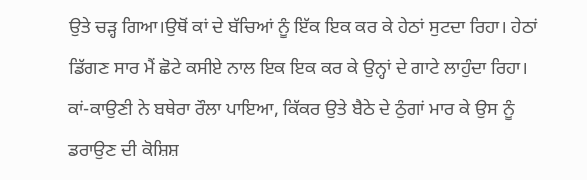ਉਤੇ ਚੜ੍ਹ ਗਿਆ।ਉਥੋਂ ਕਾਂ ਦੇ ਬੱਚਿਆਂ ਨੂੰ ਇੱਕ ਇਕ ਕਰ ਕੇ ਹੇਠਾਂ ਸੁਟਦਾ ਰਿਹਾ। ਹੇਠਾਂ ਡਿੱਗਣ ਸਾਰ ਮੈਂ ਛੋਟੇ ਕਸੀਏ ਨਾਲ ਇਕ ਇਕ ਕਰ ਕੇ ਉਨ੍ਹਾਂ ਦੇ ਗਾਟੇ ਲਾਹੁੰਦਾ ਰਿਹਾ। ਕਾਂ-ਕਾਉਣੀ ਨੇ ਬਥੇਰਾ ਰੌਲਾ ਪਾਇਆ, ਕਿੱਕਰ ਉਤੇ ਬੈਠੇ ਦੇ ਠੁੰਗਾਂ ਮਾਰ ਕੇ ਉਸ ਨੂੰ ਡਰਾਉਣ ਦੀ ਕੋਸ਼ਿਸ਼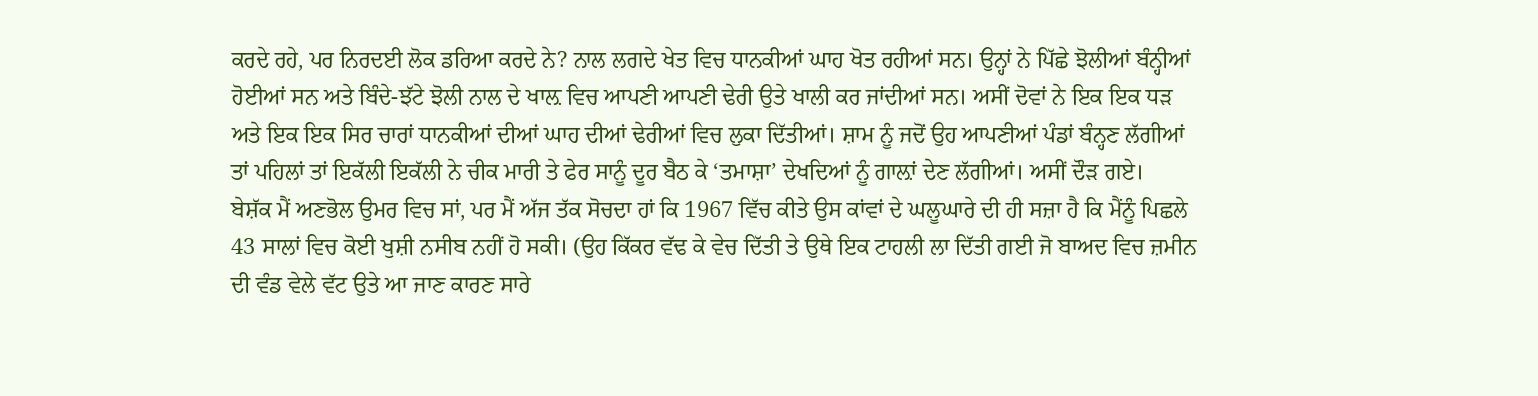ਕਰਦੇ ਰਹੇ, ਪਰ ਨਿਰਦਈ ਲੋਕ ਡਰਿਆ ਕਰਦੇ ਨੇ? ਨਾਲ ਲਗਦੇ ਖੇਤ ਵਿਚ ਧਾਨਕੀਆਂ ਘਾਹ ਖੋਤ ਰਹੀਆਂ ਸਨ। ਉਨ੍ਹਾਂ ਨੇ ਪਿੱਛੇ ਝੋਲੀਆਂ ਬੰਨ੍ਹੀਆਂ ਹੋਈਆਂ ਸਨ ਅਤੇ ਬਿੰਦੇ-ਝੱਟੇ ਝੋਲੀ ਨਾਲ ਦੇ ਖਾਲ਼ ਵਿਚ ਆਪਣੀ ਆਪਣੀ ਢੇਰੀ ਉਤੇ ਖਾਲੀ ਕਰ ਜਾਂਦੀਆਂ ਸਨ। ਅਸੀਂ ਦੋਵਾਂ ਨੇ ਇਕ ਇਕ ਧੜ ਅਤੇ ਇਕ ਇਕ ਸਿਰ ਚਾਰਾਂ ਧਾਨਕੀਆਂ ਦੀਆਂ ਘਾਹ ਦੀਆਂ ਢੇਰੀਆਂ ਵਿਚ ਲੁਕਾ ਦਿੱਤੀਆਂ। ਸ਼ਾਮ ਨੂੰ ਜਦੋਂ ਉਹ ਆਪਣੀਆਂ ਪੰਡਾਂ ਬੰਨ੍ਹਣ ਲੱਗੀਆਂ ਤਾਂ ਪਹਿਲਾਂ ਤਾਂ ਇਕੱਲੀ ਇਕੱਲੀ ਨੇ ਚੀਕ ਮਾਰੀ ਤੇ ਫੇਰ ਸਾਨੂੰ ਦੂਰ ਬੈਠ ਕੇ ‘ਤਮਾਸ਼ਾ’ ਦੇਖਦਿਆਂ ਨੂੰ ਗਾਲ਼ਾਂ ਦੇਣ ਲੱਗੀਆਂ। ਅਸੀਂ ਦੌੜ ਗਏ।
ਬੇਸ਼ੱਕ ਮੈਂ ਅਣਭੋਲ ਉਮਰ ਵਿਚ ਸਾਂ, ਪਰ ਮੈਂ ਅੱਜ ਤੱਕ ਸੋਚਦਾ ਹਾਂ ਕਿ 1967 ਵਿੱਚ ਕੀਤੇ ਉਸ ਕਾਂਵਾਂ ਦੇ ਘਲੂਘਾਰੇ ਦੀ ਹੀ ਸਜ਼ਾ ਹੈ ਕਿ ਮੈਂਨੂੰ ਪਿਛਲੇ 43 ਸਾਲਾਂ ਵਿਚ ਕੋਈ ਖੁਸ਼ੀ ਨਸੀਬ ਨਹੀਂ ਹੋ ਸਕੀ। (ਉਹ ਕਿੱਕਰ ਵੱਢ ਕੇ ਵੇਚ ਦਿੱਤੀ ਤੇ ਉਥੇ ਇਕ ਟਾਹਲੀ ਲਾ ਦਿੱਤੀ ਗਈ ਜੋ ਬਾਅਦ ਵਿਚ ਜ਼ਮੀਨ ਦੀ ਵੰਡ ਵੇਲੇ ਵੱਟ ਉਤੇ ਆ ਜਾਣ ਕਾਰਣ ਸਾਰੇ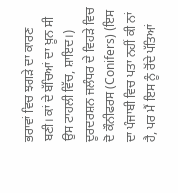ਭਰਾਵਾਂ ਵਿਚ ਝਗੜੇ ਦਾ ਕਾਰਣ ਬਣੀ। ਕਾਂ ਦੇ ਬੱਚਿਆਂ ਦਾ ਖ਼ੂਨ ਸੀ ਉਸ ਟਾਹਲੀ ਵਿੱਚ, ਸ਼ਾਇਦ।)
ਦੂਰਦਰਸ਼ਨ ਜਲੰਧਰ ਦੇ ਵਿਹੜੇ ਵਿਚ ਦੋ ਕੌਨੀਫਰਸ (Conifers) (ਇਸ ਦਾ ਪੰਜਾਬੀ ਵਿਚ ਪਤਾ ਨਹੀਂ ਕੀ ਨਾਂ ਹੈ, ਪਰ ਮੈਂ ਇਸ ਨੂੰ ਰੋਂਦੇ ਪੱਤਿਆਂ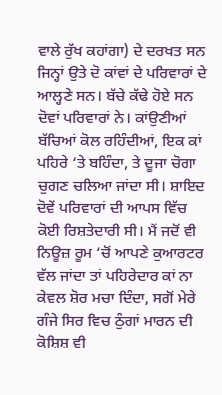ਵਾਲੇ ਰੁੱਖ ਕਹਾਂਗਾ) ਦੇ ਦਰਖਤ ਸਨ ਜਿਨ੍ਹਾਂ ਉਤੇ ਦੋ ਕਾਂਵਾਂ ਦੇ ਪਰਿਵਾਰਾਂ ਦੇ ਆਲ੍ਹਣੇ ਸਨ। ਬੱਚੇ ਕੱਢੇ ਹੋਏ ਸਨ ਦੋਵਾਂ ਪਰਿਵਾਰਾਂ ਨੇ। ਕਾਂਉਣੀਆਂ ਬੱਚਿਆਂ ਕੋਲ ਰਹਿੰਦੀਆਂ, ਇਕ ਕਾਂ ਪਹਿਰੇ ‘ਤੇ ਬਹਿੰਦਾ, ਤੇ ਦੂਜਾ ਚੋਗਾ ਚੁਗਣ ਚਲਿਆ ਜਾਂਦਾ ਸੀ। ਸ਼ਾਇਦ ਦੋਵੇਂ ਪਰਿਵਾਰਾਂ ਦੀ ਆਪਸ ਵਿੱਚ ਕੋਈ ਰਿਸ਼ਤੇਦਾਰੀ ਸੀ। ਮੈਂ ਜਦੋਂ ਵੀ ਨਿਊਜ਼ ਰੂਮ ‘ਚੋਂ ਆਪਣੇ ਕੁਆਰਟਰ ਵੱਲ ਜਾਂਦਾ ਤਾਂ ਪਹਿਰੇਦਾਰ ਕਾਂ ਨਾ ਕੇਵਲ ਸ਼ੋਰ ਮਚਾ ਦਿੰਦਾ, ਸਗੋਂ ਮੇਰੇ ਗੰਜੇ ਸਿਰ ਵਿਚ ਠੁੰਗਾਂ ਮਾਰਨ ਦੀ ਕੋਸ਼ਿਸ਼ ਵੀ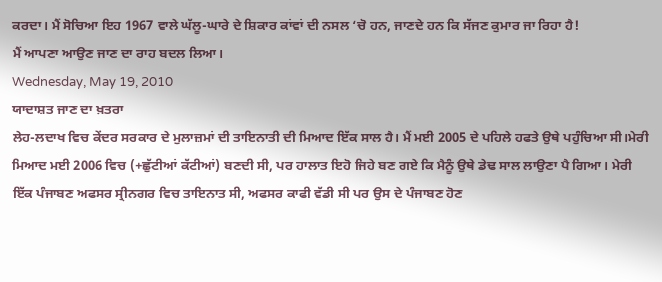ਕਰਦਾ। ਮੈਂ ਸੋਚਿਆ ਇਹ 1967 ਵਾਲੇ ਘੱਲੂ-ਘਾਰੇ ਦੇ ਸ਼ਿਕਾਰ ਕਾਂਵਾਂ ਦੀ ਨਸਲ ‘ਚੋ ਹਨ, ਜਾਣਦੇ ਹਨ ਕਿ ਸੱਜਣ ਕੁਮਾਰ ਜਾ ਰਿਹਾ ਹੈ!
ਮੈਂ ਆਪਣਾ ਆਉਣ ਜਾਣ ਦਾ ਰਾਹ ਬਦਲ ਲਿਆ।
Wednesday, May 19, 2010
ਯਾਦਾਸ਼ਤ ਜਾਣ ਦਾ ਖ਼ਤਰਾ
ਲੇਹ-ਲਦਾਖ ਵਿਚ ਕੇਂਦਰ ਸਰਕਾਰ ਦੇ ਮੁਲਾਜ਼ਮਾਂ ਦੀ ਤਾਇਨਾਤੀ ਦੀ ਮਿਆਦ ਇੱਕ ਸਾਲ ਹੈ। ਮੈਂ ਮਈ 2005 ਦੇ ਪਹਿਲੇ ਹਫਤੇ ਉਥੇ ਪਹੁੰਚਿਆ ਸੀ।ਮੇਰੀ ਮਿਆਦ ਮਈ 2006 ਵਿਚ (+ਛੁੱਟੀਆਂ ਕੱਟੀਆਂ) ਬਣਦੀ ਸੀ, ਪਰ ਹਾਲਾਤ ਇਹੋ ਜਿਹੇ ਬਣ ਗਏ ਕਿ ਮੈਨੂੰ ਉਥੇ ਡੇਢ ਸਾਲ ਲਾਉਣਾ ਪੈ ਗਿਆ। ਮੇਰੀ ਇੱਕ ਪੰਜਾਬਣ ਅਫਸਰ ਸ੍ਰੀਨਗਰ ਵਿਚ ਤਾਇਨਾਤ ਸੀ, ਅਫਸਰ ਕਾਫੀ ਵੱਡੀ ਸੀ ਪਰ ਉਸ ਦੇ ਪੰਜਾਬਣ ਹੋਣ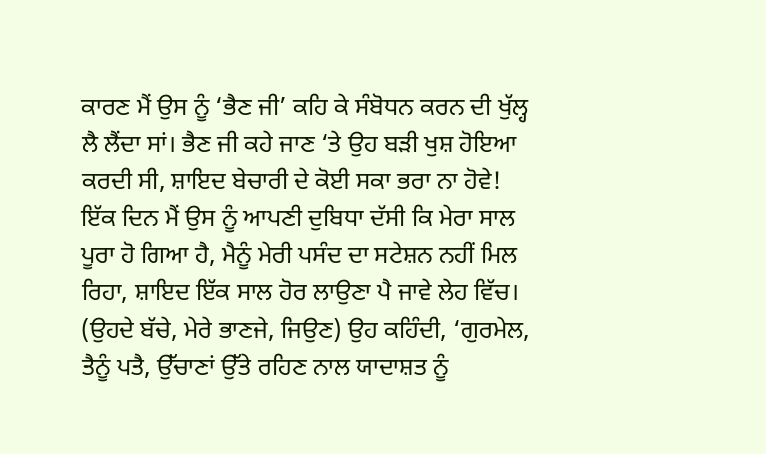ਕਾਰਣ ਮੈਂ ਉਸ ਨੂੰ ‘ਭੈਣ ਜੀ’ ਕਹਿ ਕੇ ਸੰਬੋਧਨ ਕਰਨ ਦੀ ਖੁੱਲ੍ਹ ਲੈ ਲੈਂਦਾ ਸਾਂ। ਭੈਣ ਜੀ ਕਹੇ ਜਾਣ ‘ਤੇ ਉਹ ਬੜੀ ਖੁਸ਼ ਹੋਇਆ ਕਰਦੀ ਸੀ, ਸ਼ਾਇਦ ਬੇਚਾਰੀ ਦੇ ਕੋਈ ਸਕਾ ਭਰਾ ਨਾ ਹੋਵੇ!
ਇੱਕ ਦਿਨ ਮੈਂ ਉਸ ਨੂੰ ਆਪਣੀ ਦੁਬਿਧਾ ਦੱਸੀ ਕਿ ਮੇਰਾ ਸਾਲ ਪੂਰਾ ਹੋ ਗਿਆ ਹੈ, ਮੈਨੂੰ ਮੇਰੀ ਪਸੰਦ ਦਾ ਸਟੇਸ਼ਨ ਨਹੀਂ ਮਿਲ ਰਿਹਾ, ਸ਼ਾਇਦ ਇੱਕ ਸਾਲ ਹੋਰ ਲਾਉਣਾ ਪੈ ਜਾਵੇ ਲੇਹ ਵਿੱਚ। (ਉਹਦੇ ਬੱਚੇ, ਮੇਰੇ ਭਾਣਜੇ, ਜਿਉਣ) ਉਹ ਕਹਿੰਦੀ, ‘ਗੁਰਮੇਲ, ਤੈਨੂੰ ਪਤੈ, ਉੱਚਾਣਾਂ ਉੱਤੇ ਰਹਿਣ ਨਾਲ ਯਾਦਾਸ਼ਤ ਨੂੰ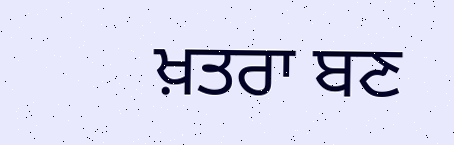ਖ਼ਤਰਾ ਬਣ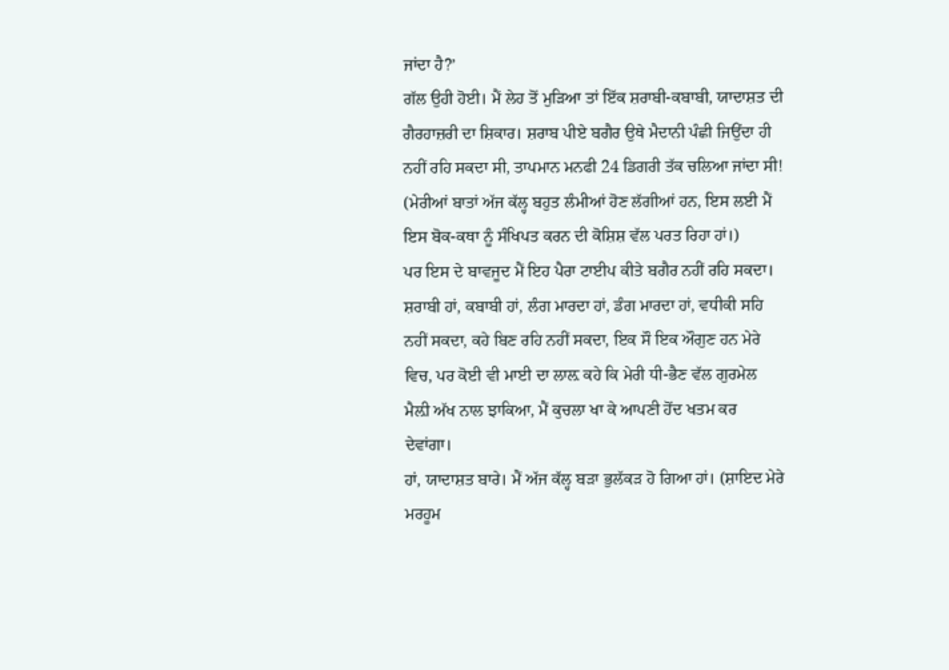ਜਾਂਦਾ ਹੈ?’
ਗੱਲ ਉਹੀ ਹੋਈ। ਮੈਂ ਲੇਹ ਤੋਂ ਮੁੜਿਆ ਤਾਂ ਇੱਕ ਸ਼ਰਾਬੀ-ਕਬਾਬੀ, ਯਾਦਾਸ਼ਤ ਦੀ ਗੈਰਹਾਜ਼ਰੀ ਦਾ ਸ਼ਿਕਾਰ। ਸ਼ਰਾਬ ਪੀਏ ਬਗੈਰ ਉਥੇ ਮੈਦਾਨੀ ਪੰਛੀ ਜਿਉਂਦਾ ਹੀ ਨਹੀਂ ਰਹਿ ਸਕਦਾ ਸੀ, ਤਾਪਮਾਨ ਮਨਫੀ 24 ਡਿਗਰੀ ਤੱਕ ਚਲਿਆ ਜਾਂਦਾ ਸੀ! (ਮੇਰੀਆਂ ਬਾਤਾਂ ਅੱਜ ਕੱਲ੍ਹ ਬਹੁਤ ਲੰਮੀਆਂ ਹੋਣ ਲੱਗੀਆਂ ਹਨ, ਇਸ ਲਈ ਮੈਂ ਇਸ ਬੋਕ-ਕਥਾ ਨੂੰ ਸੰਖਿਪਤ ਕਰਨ ਦੀ ਕੋਸ਼ਿਸ਼ ਵੱਲ ਪਰਤ ਰਿਹਾ ਹਾਂ।)
ਪਰ ਇਸ ਦੇ ਬਾਵਜੂਦ ਮੈਂ ਇਹ ਪੈਰਾ ਟਾਈਪ ਕੀਤੇ ਬਗੈਰ ਨਹੀਂ ਰਹਿ ਸਕਦਾ। ਸ਼ਰਾਬੀ ਹਾਂ, ਕਬਾਬੀ ਹਾਂ, ਲੰਗ ਮਾਰਦਾ ਹਾਂ, ਡੰਗ ਮਾਰਦਾ ਹਾਂ, ਵਧੀਕੀ ਸਹਿ ਨਹੀਂ ਸਕਦਾ, ਕਹੇ ਬਿਣ ਰਹਿ ਨਹੀਂ ਸਕਦਾ, ਇਕ ਸੌ ਇਕ ਔਗੁਣ ਹਨ ਮੇਰੇ ਵਿਚ, ਪਰ ਕੋਈ ਵੀ ਮਾਈ ਦਾ ਲਾਲ਼ ਕਹੇ ਕਿ ਮੇਰੀ ਧੀ-ਭੈਣ ਵੱਲ ਗੁਰਮੇਲ ਮੈਲ਼ੀ ਅੱਖ ਨਾਲ ਝਾਕਿਆ, ਮੈਂ ਕੁਚਲਾ ਖਾ ਕੇ ਆਪਣੀ ਹੋਂਦ ਖਤਮ ਕਰ ਦੇਵਾਂਗਾ।
ਹਾਂ, ਯਾਦਾਸ਼ਤ ਬਾਰੇ। ਮੈਂ ਅੱਜ ਕੱਲ੍ਹ ਬੜਾ ਭੁਲੱਕੜ ਹੋ ਗਿਆ ਹਾਂ। (ਸ਼ਾਇਦ ਮੇਰੇ ਮਰਹੂਮ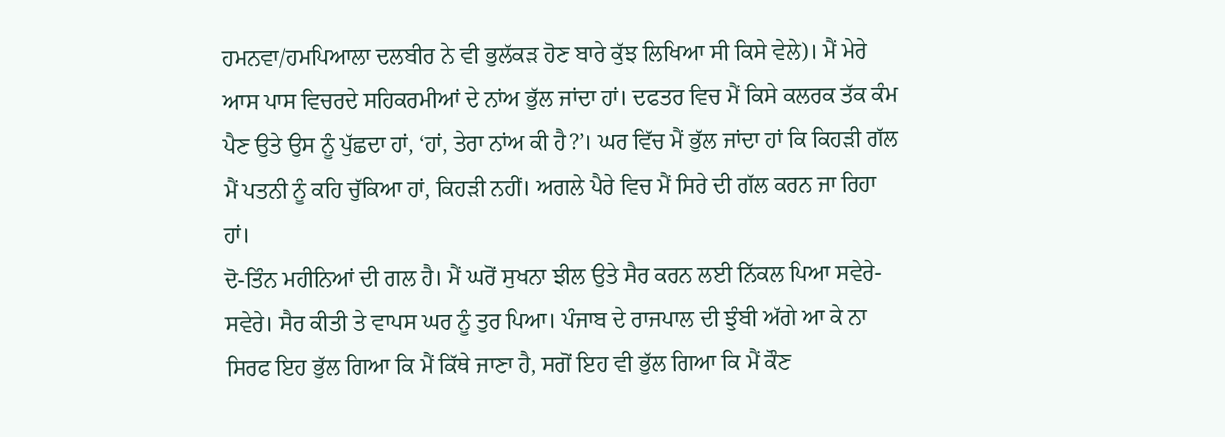ਹਮਨਵਾ/ਹਮਪਿਆਲਾ ਦਲਬੀਰ ਨੇ ਵੀ ਭੁਲੱਕੜ ਹੋਣ ਬਾਰੇ ਕੁੱਝ ਲਿਖਿਆ ਸੀ ਕਿਸੇ ਵੇਲੇ)। ਮੈਂ ਮੇਰੇ ਆਸ ਪਾਸ ਵਿਚਰਦੇ ਸਹਿਕਰਮੀਆਂ ਦੇ ਨਾਂਅ ਭੁੱਲ ਜਾਂਦਾ ਹਾਂ। ਦਫਤਰ ਵਿਚ ਮੈਂ ਕਿਸੇ ਕਲਰਕ ਤੱਕ ਕੰਮ ਪੈਣ ਉਤੇ ਉਸ ਨੂੰ ਪੁੱਛਦਾ ਹਾਂ, ‘ਹਾਂ, ਤੇਰਾ ਨਾਂਅ ਕੀ ਹੈ?’। ਘਰ ਵਿੱਚ ਮੈਂ ਭੁੱਲ ਜਾਂਦਾ ਹਾਂ ਕਿ ਕਿਹੜੀ ਗੱਲ ਮੈਂ ਪਤਨੀ ਨੂੰ ਕਹਿ ਚੁੱਕਿਆ ਹਾਂ, ਕਿਹੜੀ ਨਹੀਂ। ਅਗਲੇ ਪੈਰੇ ਵਿਚ ਮੈਂ ਸਿਰੇ ਦੀ ਗੱਲ ਕਰਨ ਜਾ ਰਿਹਾ ਹਾਂ।
ਦੋ-ਤਿੰਨ ਮਹੀਨਿਆਂ ਦੀ ਗਲ ਹੈ। ਮੈਂ ਘਰੋਂ ਸੁਖਨਾ ਝੀਲ ਉਤੇ ਸੈਰ ਕਰਨ ਲਈ ਨਿੱਕਲ ਪਿਆ ਸਵੇਰੇ-ਸਵੇਰੇ। ਸੈਰ ਕੀਤੀ ਤੇ ਵਾਪਸ ਘਰ ਨੂੰ ਤੁਰ ਪਿਆ। ਪੰਜਾਬ ਦੇ ਰਾਜਪਾਲ ਦੀ ਝੁੰਬੀ ਅੱਗੇ ਆ ਕੇ ਨਾ ਸਿਰਫ ਇਹ ਭੁੱਲ ਗਿਆ ਕਿ ਮੈਂ ਕਿੱਥੇ ਜਾਣਾ ਹੈ, ਸਗੋਂ ਇਹ ਵੀ ਭੁੱਲ ਗਿਆ ਕਿ ਮੈਂ ਕੌਣ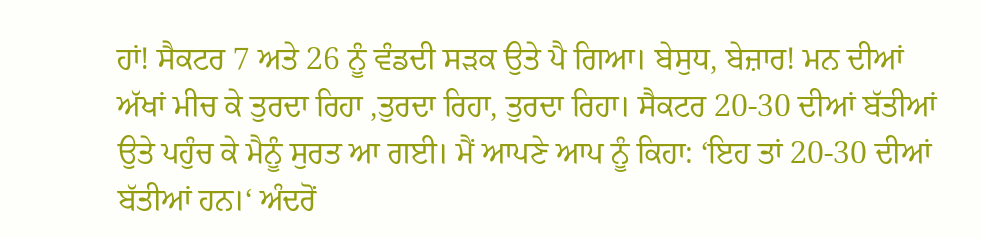ਹਾਂ! ਸੈਕਟਰ 7 ਅਤੇ 26 ਨੂੰ ਵੰਡਦੀ ਸੜਕ ਉਤੇ ਪੈ ਗਿਆ। ਬੇਸੁਧ, ਬੇਜ਼ਾਰ! ਮਨ ਦੀਆਂ ਅੱਖਾਂ ਮੀਚ ਕੇ ਤੁਰਦਾ ਰਿਹਾ ,ਤੁਰਦਾ ਰਿਹਾ, ਤੁਰਦਾ ਰਿਹਾ। ਸੈਕਟਰ 20-30 ਦੀਆਂ ਬੱਤੀਆਂ ਉਤੇ ਪਹੁੰਚ ਕੇ ਮੈਨੂੰ ਸੁਰਤ ਆ ਗਈ। ਮੈਂ ਆਪਣੇ ਆਪ ਨੂੰ ਕਿਹਾ: ‘ਇਹ ਤਾਂ 20-30 ਦੀਆਂ ਬੱਤੀਆਂ ਹਨ।‘ ਅੰਦਰੋਂ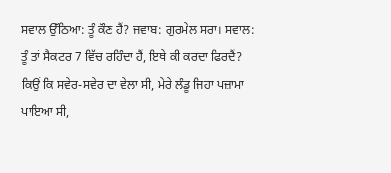ਸਵਾਲ ਉੱਠਿਆ: ਤੂੰ ਕੌਣ ਹੈਂ? ਜਵਾਬ: ਗੁਰਮੇਲ ਸਰਾ। ਸਵਾਲ: ਤੂੰ ਤਾਂ ਸੈਕਟਰ 7 ਵਿੱਚ ਰਹਿੰਦਾ ਹੈਂ, ਇਥੇ ਕੀ ਕਰਦਾ ਫਿਰਦੈਂ? ਕਿਉਂ ਕਿ ਸਵੇਰ-ਸਵੇਰ ਦਾ ਵੇਲਾ ਸੀ, ਮੇਰੇ ਲੰਡੂ ਜਿਹਾ ਪਜ਼ਾਮਾ ਪਾਇਆ ਸੀ,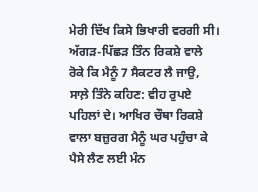ਮੇਰੀ ਦਿੱਖ ਕਿਸੇ ਭਿਖਾਰੀ ਵਰਗੀ ਸੀ। ਅੱਗੜ-ਪਿੱਛੜ ਤਿੰਨ ਰਿਕਸ਼ੇ ਵਾਲੇ ਰੋਕੇ ਕਿ ਮੈਨੂੰ 7 ਸੈਕਟਰ ਲੈ ਜਾਉ, ਸਾਲ਼ੇ ਤਿੰਨੇ ਕਹਿਣ: ਵੀਹ ਰੁਪਏ ਪਹਿਲਾਂ ਦੇ। ਆਖਿਰ ਚੌਥਾ ਰਿਕਸ਼ੇ ਵਾਲਾ ਬਜ਼ੁਰਗ ਮੈਨੂੰ ਘਰ ਪਹੁੰਚਾ ਕੇ ਪੈਸੇ ਲੈਣ ਲਈ ਮੰਨ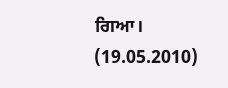ਗਿਆ।
(19.05.2010)